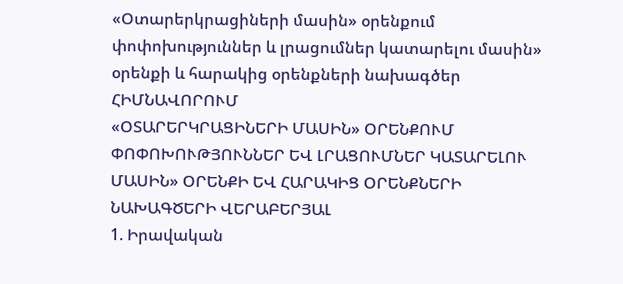«Օտարերկրացիների մասին» օրենքում փոփոխություններ և լրացումներ կատարելու մասին» օրենքի և հարակից օրենքների նախագծեր
ՀԻՄՆԱՎՈՐՈՒՄ
«ՕՏԱՐԵՐԿՐԱՑԻՆԵՐԻ ՄԱՍԻՆ» ՕՐԵՆՔՈՒՄ ՓՈՓՈԽՈՒԹՅՈՒՆՆԵՐ ԵՎ ԼՐԱՑՈՒՄՆԵՐ ԿԱՏԱՐԵԼՈՒ ՄԱՍԻՆ» ՕՐԵՆՔԻ ԵՎ ՀԱՐԱԿԻՑ ՕՐԵՆՔՆԵՐԻ ՆԱԽԱԳԾԵՐԻ ՎԵՐԱԲԵՐՅԱԼ
1. Իրավական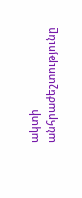ակտի անհրաժեշտությունը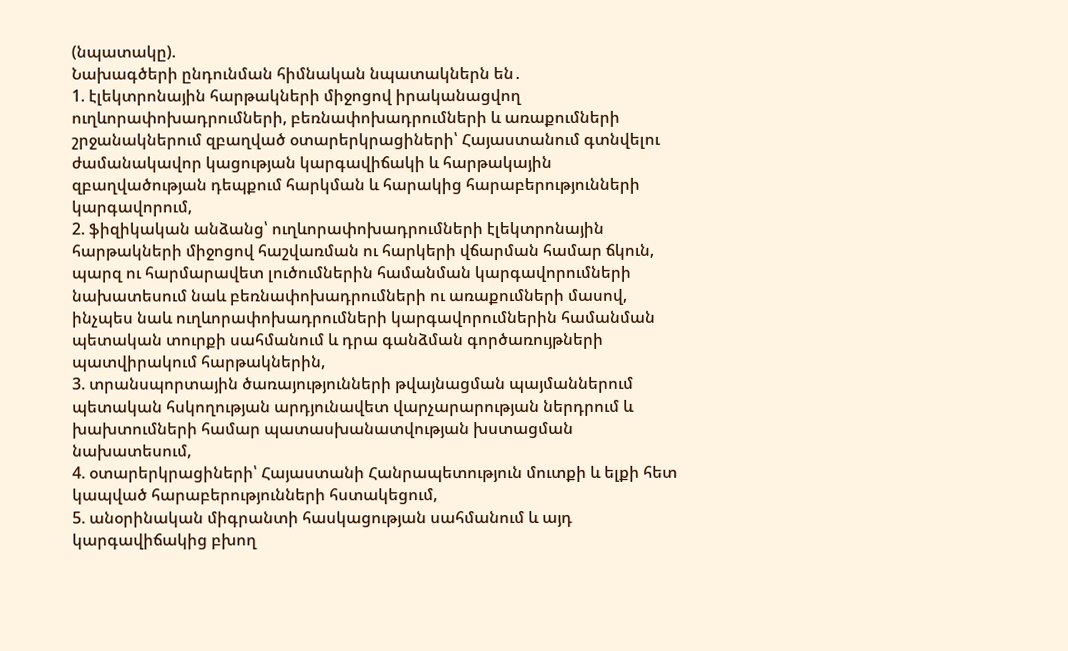(նպատակը).
Նախագծերի ընդունման հիմնական նպատակներն են․
1. էլեկտրոնային հարթակների միջոցով իրականացվող ուղևորափոխադրումների, բեռնափոխադրումների և առաքումների շրջանակներում զբաղված օտարերկրացիների՝ Հայաստանում գտնվելու ժամանակավոր կացության կարգավիճակի և հարթակային զբաղվածության դեպքում հարկման և հարակից հարաբերությունների կարգավորում,
2. ֆիզիկական անձանց՝ ուղևորափոխադրումների էլեկտրոնային հարթակների միջոցով հաշվառման ու հարկերի վճարման համար ճկուն, պարզ ու հարմարավետ լուծումներին համանման կարգավորումների նախատեսում նաև բեռնափոխադրումների ու առաքումների մասով, ինչպես նաև ուղևորափոխադրումների կարգավորումներին համանման պետական տուրքի սահմանում և դրա գանձման գործառույթների պատվիրակում հարթակներին,
3. տրանսպորտային ծառայությունների թվայնացման պայմաններում պետական հսկողության արդյունավետ վարչարարության ներդրում և խախտումների համար պատասխանատվության խստացման նախատեսում,
4. օտարերկրացիների՝ Հայաստանի Հանրապետություն մուտքի և ելքի հետ կապված հարաբերությունների հստակեցում,
5. անօրինական միգրանտի հասկացության սահմանում և այդ կարգավիճակից բխող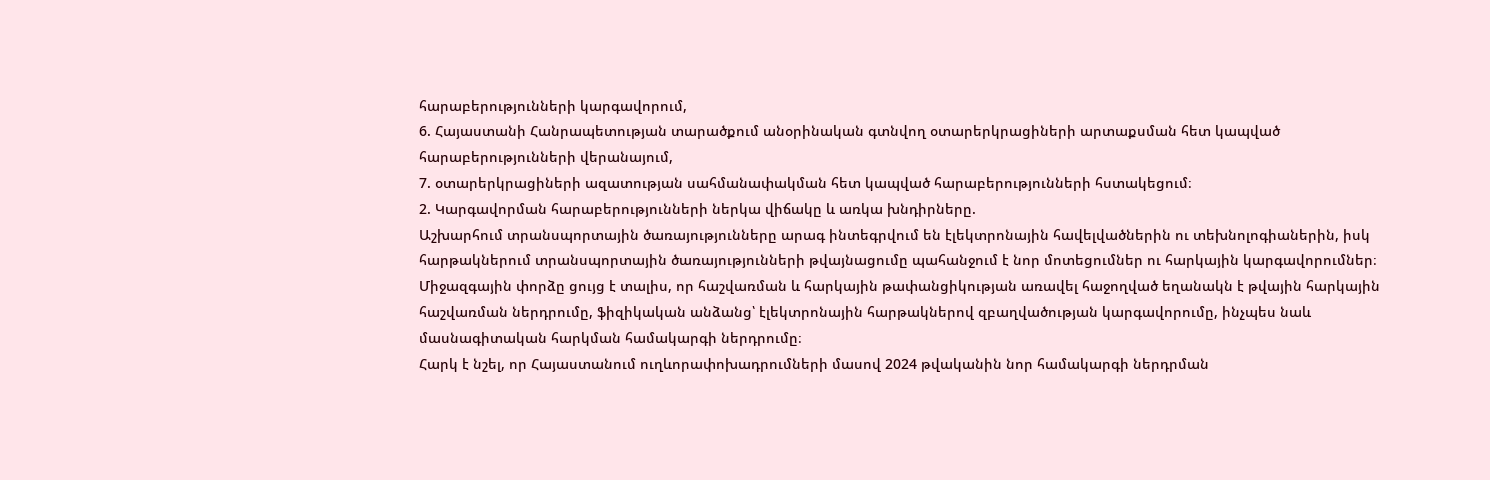հարաբերությունների կարգավորում,
6. Հայաստանի Հանրապետության տարածքում անօրինական գտնվող օտարերկրացիների արտաքսման հետ կապված հարաբերությունների վերանայում,
7. օտարերկրացիների ազատության սահմանափակման հետ կապված հարաբերությունների հստակեցում։
2. Կարգավորման հարաբերությունների ներկա վիճակը և առկա խնդիրները.
Աշխարհում տրանսպորտային ծառայությունները արագ ինտեգրվում են էլեկտրոնային հավելվածներին ու տեխնոլոգիաներին, իսկ հարթակներում տրանսպորտային ծառայությունների թվայնացումը պահանջում է նոր մոտեցումներ ու հարկային կարգավորումներ։ Միջազգային փորձը ցույց է տալիս, որ հաշվառման և հարկային թափանցիկության առավել հաջողված եղանակն է թվային հարկային հաշվառման ներդրումը, ֆիզիկական անձանց՝ էլեկտրոնային հարթակներով զբաղվածության կարգավորումը, ինչպես նաև մասնագիտական հարկման համակարգի ներդրումը։
Հարկ է նշել, որ Հայաստանում ուղևորափոխադրումների մասով 2024 թվականին նոր համակարգի ներդրման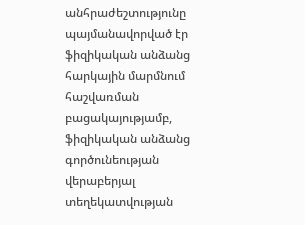անհրաժեշտությունը պայմանավորված էր ֆիզիկական անձանց հարկային մարմնում հաշվառման բացակայությամբ, ֆիզիկական անձանց գործունեության վերաբերյալ տեղեկատվության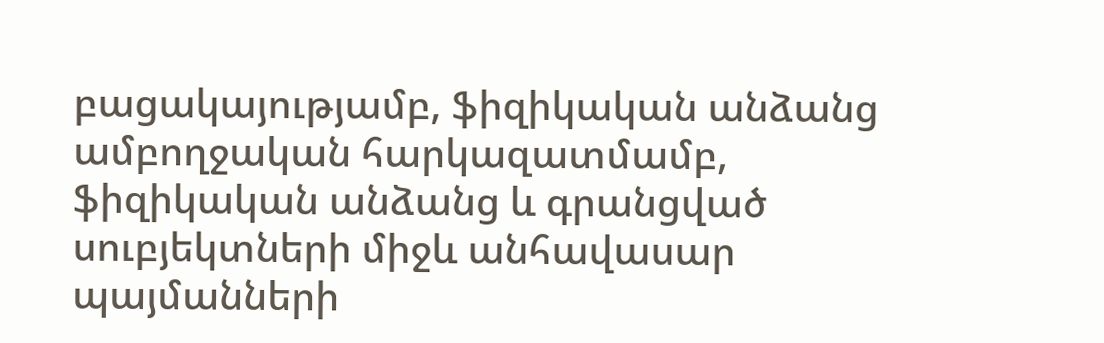բացակայությամբ, ֆիզիկական անձանց ամբողջական հարկազատմամբ, ֆիզիկական անձանց և գրանցված սուբյեկտների միջև անհավասար պայմանների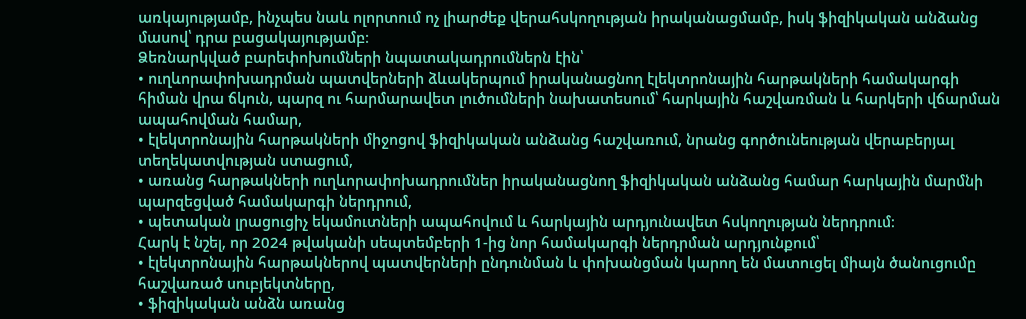առկայությամբ, ինչպես նաև ոլորտում ոչ լիարժեք վերահսկողության իրականացմամբ, իսկ ֆիզիկական անձանց մասով՝ դրա բացակայությամբ։
Ձեռնարկված բարեփոխումների նպատակադրումներն էին՝
• ուղևորափոխադրման պատվերների ձևակերպում իրականացնող էլեկտրոնային հարթակների համակարգի հիման վրա ճկուն, պարզ ու հարմարավետ լուծումների նախատեսում՝ հարկային հաշվառման և հարկերի վճարման ապահովման համար,
• էլեկտրոնային հարթակների միջոցով ֆիզիկական անձանց հաշվառում, նրանց գործունեության վերաբերյալ տեղեկատվության ստացում,
• առանց հարթակների ուղևորափոխադրումներ իրականացնող ֆիզիկական անձանց համար հարկային մարմնի պարզեցված համակարգի ներդրում,
• պետական լրացուցիչ եկամուտների ապահովում և հարկային արդյունավետ հսկողության ներդրում։
Հարկ է նշել, որ 2024 թվականի սեպտեմբերի 1-ից նոր համակարգի ներդրման արդյունքում՝
• էլեկտրոնային հարթակներով պատվերների ընդունման և փոխանցման կարող են մատուցել միայն ծանուցումը հաշվառած սուբյեկտները,
• ֆիզիկական անձն առանց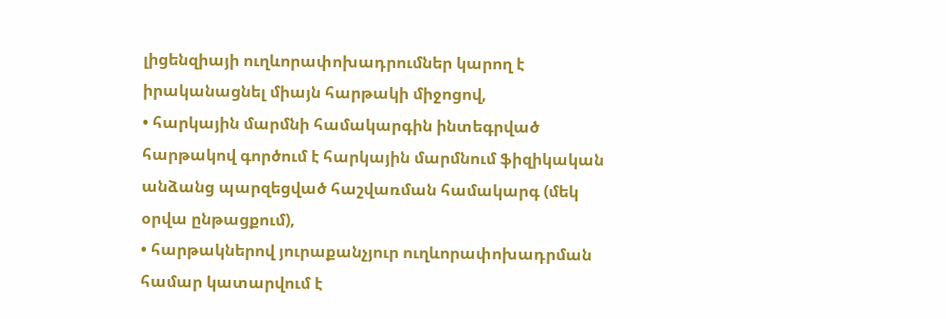լիցենզիայի ուղևորափոխադրումներ կարող է իրականացնել միայն հարթակի միջոցով,
• հարկային մարմնի համակարգին ինտեգրված հարթակով գործում է հարկային մարմնում ֆիզիկական անձանց պարզեցված հաշվառման համակարգ (մեկ օրվա ընթացքում),
• հարթակներով յուրաքանչյուր ուղևորափոխադրման համար կատարվում է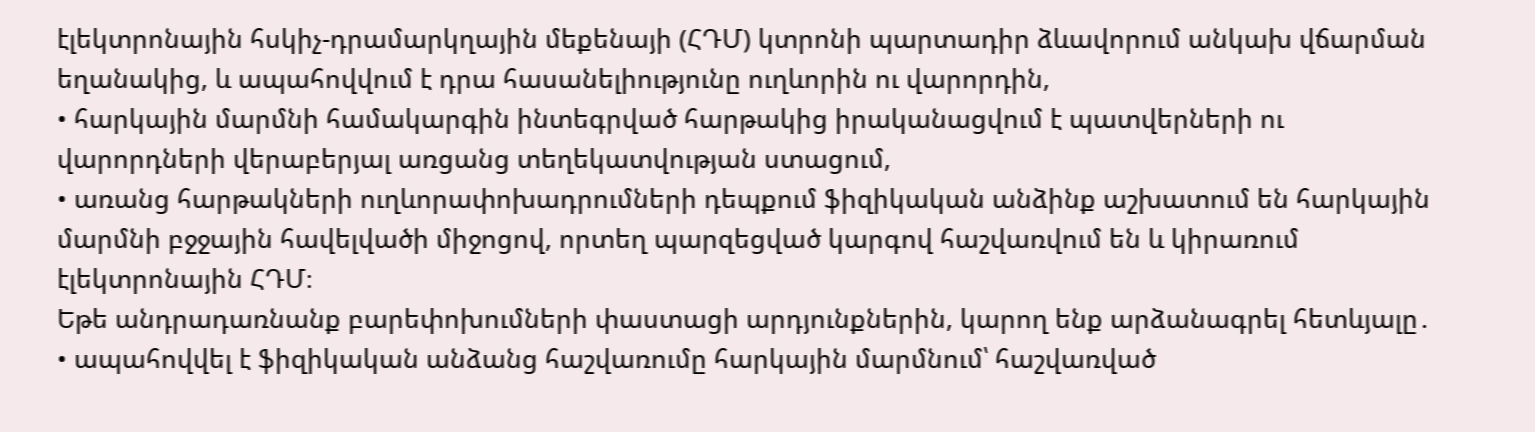էլեկտրոնային հսկիչ-դրամարկղային մեքենայի (ՀԴՄ) կտրոնի պարտադիր ձևավորում անկախ վճարման եղանակից, և ապահովվում է դրա հասանելիությունը ուղևորին ու վարորդին,
• հարկային մարմնի համակարգին ինտեգրված հարթակից իրականացվում է պատվերների ու վարորդների վերաբերյալ առցանց տեղեկատվության ստացում,
• առանց հարթակների ուղևորափոխադրումների դեպքում ֆիզիկական անձինք աշխատում են հարկային մարմնի բջջային հավելվածի միջոցով, որտեղ պարզեցված կարգով հաշվառվում են և կիրառում էլեկտրոնային ՀԴՄ։
Եթե անդրադառնանք բարեփոխումների փաստացի արդյունքներին, կարող ենք արձանագրել հետևյալը․
• ապահովվել է ֆիզիկական անձանց հաշվառումը հարկային մարմնում՝ հաշվառված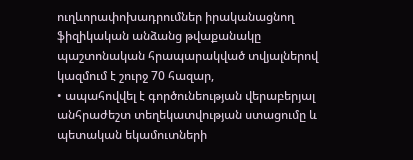ուղևորափոխադրումներ իրականացնող ֆիզիկական անձանց թվաքանակը պաշտոնական հրապարակված տվյալներով կազմում է շուրջ 70 հազար,
• ապահովվել է գործունեության վերաբերյալ անհրաժեշտ տեղեկատվության ստացումը և պետական եկամուտների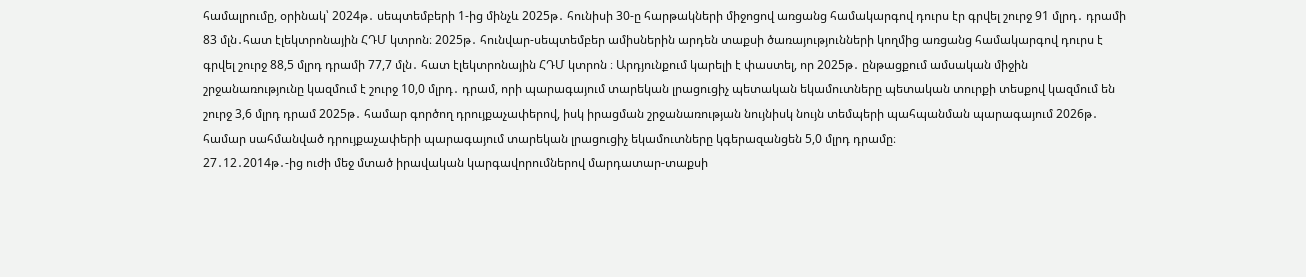համալրումը, օրինակ՝ 2024թ․ սեպտեմբերի 1-ից մինչև 2025թ․ հունիսի 30-ը հարթակների միջոցով առցանց համակարգով դուրս էր գրվել շուրջ 91 մլրդ․ դրամի 83 մլն․հատ էլեկտրոնային ՀԴՄ կտրոն։ 2025թ․ հունվար-սեպտեմբեր ամիսներին արդեն տաքսի ծառայությունների կողմից առցանց համակարգով դուրս է գրվել շուրջ 88,5 մլրդ դրամի 77,7 մլն․ հատ էլեկտրոնային ՀԴՄ կտրոն ։ Արդյունքում կարելի է փաստել, որ 2025թ․ ընթացքում ամսական միջին շրջանառությունը կազմում է շուրջ 10,0 մլրդ․ դրամ, որի պարագայում տարեկան լրացուցիչ պետական եկամուտները պետական տուրքի տեսքով կազմում են շուրջ 3,6 մլրդ դրամ 2025թ․ համար գործող դրույքաչափերով, իսկ իրացման շրջանառության նույնիսկ նույն տեմպերի պահպանման պարագայում 2026թ․ համար սահմանված դրույքաչափերի պարագայում տարեկան լրացուցիչ եկամուտները կգերազանցեն 5,0 մլրդ դրամը։
27․12․2014թ․-ից ուժի մեջ մտած իրավական կարգավորումներով մարդատար-տաքսի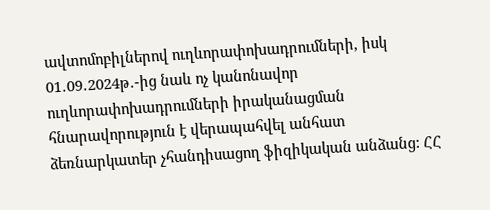ավտոմոբիլներով ուղևորափոխադրումների, իսկ 01․09․2024թ․-ից նաև ոչ կանոնավոր ուղևորափոխադրումների իրականացման հնարավորություն է վերապահվել անհատ ձեռնարկատեր չհանդիսացող ֆիզիկական անձանց: ՀՀ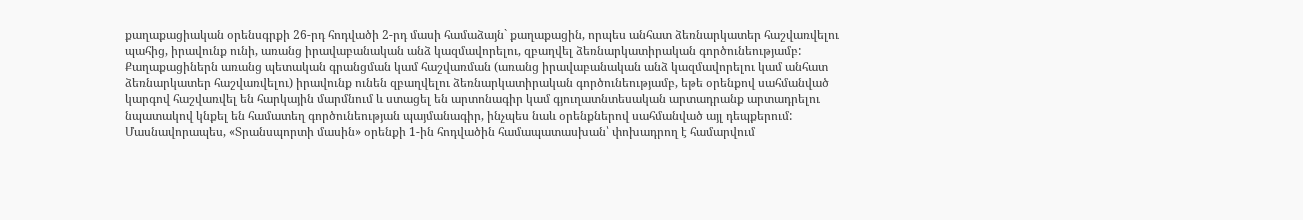քաղաքացիական օրենսգրքի 26-րդ հոդվածի 2-րդ մասի համաձայն` քաղաքացին, որպես անհատ ձեռնարկատեր հաշվառվելու պահից, իրավունք ունի, առանց իրավաբանական անձ կազմավորելու, զբաղվել ձեռնարկատիրական գործունեությամբ: Քաղաքացիներն առանց պետական գրանցման կամ հաշվառման (առանց իրավաբանական անձ կազմավորելու կամ անհատ ձեռնարկատեր հաշվառվելու) իրավունք ունեն զբաղվելու ձեռնարկատիրական գործունեությամբ, եթե օրենքով սահմանված կարգով հաշվառվել են հարկային մարմնում և ստացել են արտոնագիր կամ գյուղատնտեսական արտադրանք արտադրելու նպատակով կնքել են համատեղ գործունեության պայմանագիր, ինչպես նաև օրենքներով սահմանված այլ դեպքերում: Մասնավորապես, «Տրանսպորտի մասին» օրենքի 1-ին հոդվածին համապատասխան՝ փոխադրող է համարվում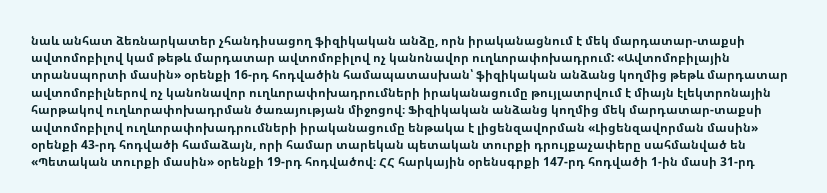նաև անհատ ձեռնարկատեր չհանդիսացող ֆիզիկական անձը, որն իրականացնում է մեկ մարդատար-տաքսի ավտոմոբիլով կամ թեթև մարդատար ավտոմոբիլով ոչ կանոնավոր ուղևորափոխադրում: «Ավտոմոբիլային տրանսպորտի մասին» օրենքի 16-րդ հոդվածին համապատասխան՝ ֆիզիկական անձանց կողմից թեթև մարդատար ավտոմոբիլներով ոչ կանոնավոր ուղևորափոխադրումների իրականացումը թույլատրվում է միայն էլեկտրոնային հարթակով ուղևորափոխադրման ծառայության միջոցով։ Ֆիզիկական անձանց կողմից մեկ մարդատար-տաքսի ավտոմոբիլով ուղևորափոխադրումների իրականացումը ենթակա է լիցենզավորման «Լիցենզավորման մասին» օրենքի 43-րդ հոդվածի համաձայն, որի համար տարեկան պետական տուրքի դրույքաչափերը սահմանված են «Պետական տուրքի մասին» օրենքի 19-րդ հոդվածով։ ՀՀ հարկային օրենսգրքի 147-րդ հոդվածի 1-ին մասի 31-րդ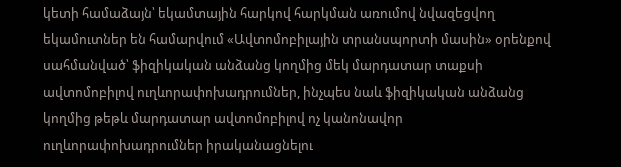կետի համաձայն՝ եկամտային հարկով հարկման առումով նվազեցվող եկամուտներ են համարվում «Ավտոմոբիլային տրանսպորտի մասին» օրենքով սահմանված՝ ֆիզիկական անձանց կողմից մեկ մարդատար տաքսի ավտոմոբիլով ուղևորափոխադրումներ, ինչպես նաև ֆիզիկական անձանց կողմից թեթև մարդատար ավտոմոբիլով ոչ կանոնավոր ուղևորափոխադրումներ իրականացնելու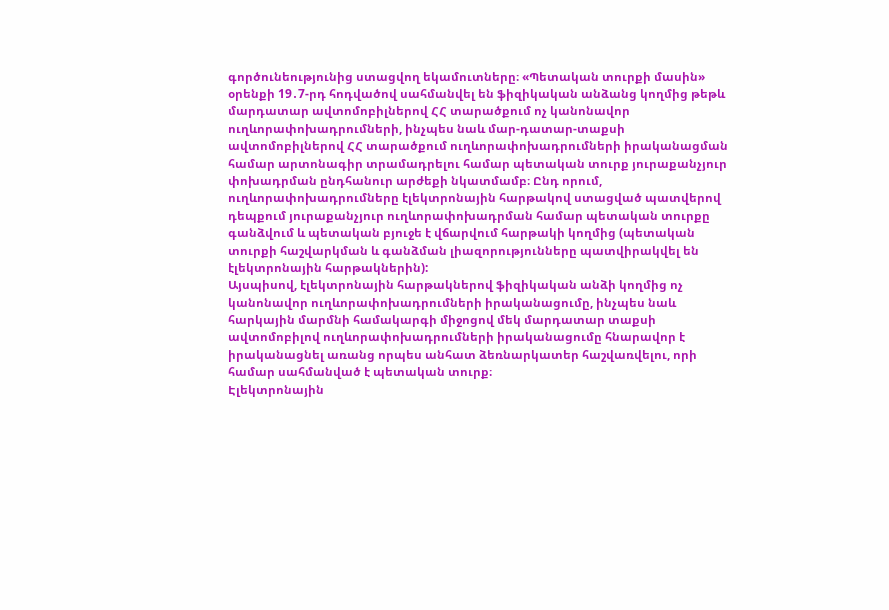գործունեությունից ստացվող եկամուտները։ «Պետական տուրքի մասին» օրենքի 19․7-րդ հոդվածով սահմանվել են ֆիզիկական անձանց կողմից թեթև մարդատար ավտոմոբիլներով ՀՀ տարածքում ոչ կանոնավոր ուղևորափոխադրումների, ինչպես նաև մար-դատար-տաքսի ավտոմոբիլներով ՀՀ տարածքում ուղևորափոխադրումների իրականացման համար արտոնագիր տրամադրելու համար պետական տուրք յուրաքանչյուր փոխադրման ընդհանուր արժեքի նկատմամբ։ Ընդ որում, ուղևորափոխադրումները էլեկտրոնային հարթակով ստացված պատվերով դեպքում յուրաքանչյուր ուղևորափոխադրման համար պետական տուրքը գանձվում և պետական բյուջե է վճարվում հարթակի կողմից (պետական տուրքի հաշվարկման և գանձման լիազորությունները պատվիրակվել են էլեկտրոնային հարթակներին):
Այսպիսով, էլեկտրոնային հարթակներով ֆիզիկական անձի կողմից ոչ կանոնավոր ուղևորափոխադրումների իրականացումը, ինչպես նաև հարկային մարմնի համակարգի միջոցով մեկ մարդատար տաքսի ավտոմոբիլով ուղևորափոխադրումների իրականացումը հնարավոր է իրականացնել առանց որպես անհատ ձեռնարկատեր հաշվառվելու, որի համար սահմանված է պետական տուրք։
Էլեկտրոնային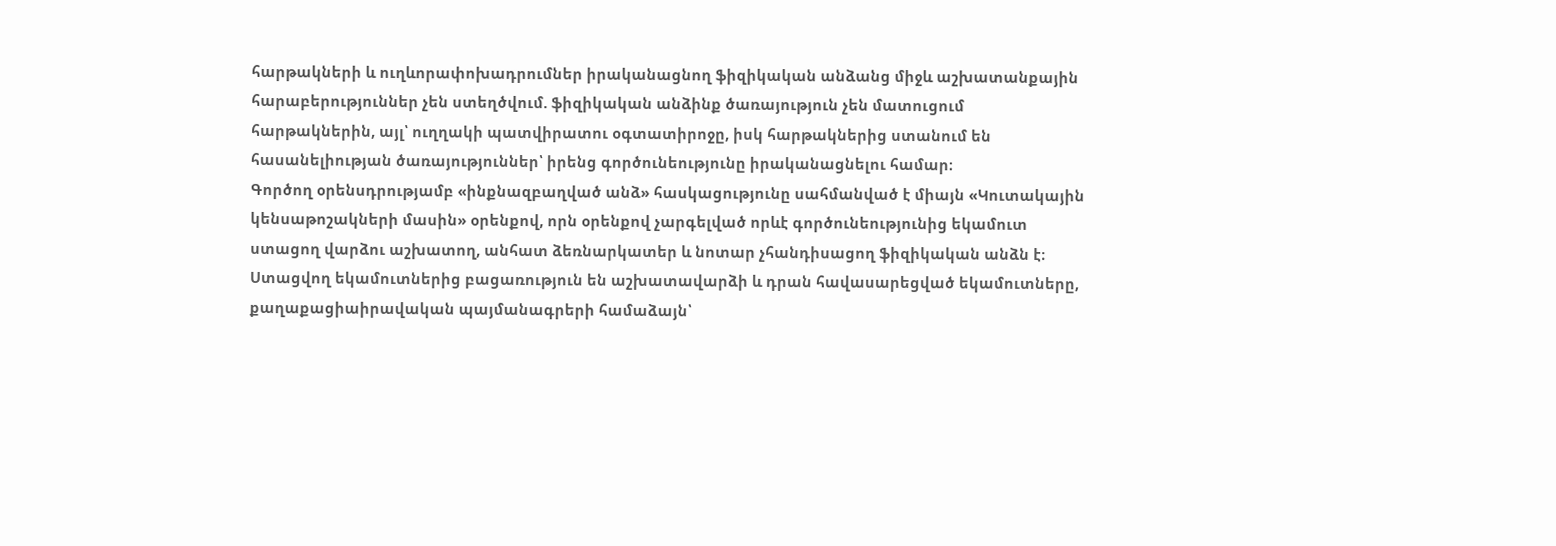հարթակների և ուղևորափոխադրումներ իրականացնող ֆիզիկական անձանց միջև աշխատանքային հարաբերություններ չեն ստեղծվում. ֆիզիկական անձինք ծառայություն չեն մատուցում հարթակներին, այլ՝ ուղղակի պատվիրատու օգտատիրոջը, իսկ հարթակներից ստանում են հասանելիության ծառայություններ՝ իրենց գործունեությունը իրականացնելու համար։
Գործող օրենսդրությամբ «ինքնազբաղված անձ» հասկացությունը սահմանված է միայն «Կուտակային կենսաթոշակների մասին» օրենքով, որն օրենքով չարգելված որևէ գործունեությունից եկամուտ ստացող վարձու աշխատող, անհատ ձեռնարկատեր և նոտար չհանդիսացող ֆիզիկական անձն է։ Ստացվող եկամուտներից բացառություն են աշխատավարձի և դրան հավասարեցված եկամուտները, քաղաքացիաիրավական պայմանագրերի համաձայն՝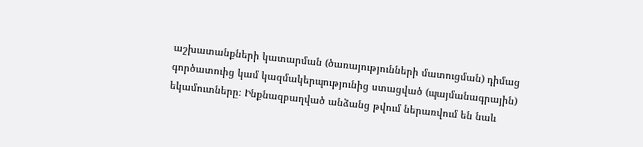աշխատանքների կատարման (ծառայությունների մատուցման) դիմաց գործատուից կամ կազմակերպությունից ստացված (պայմանագրային) եկամուտները։ Ինքնազբաղված անձանց թվում ներառվում են նաև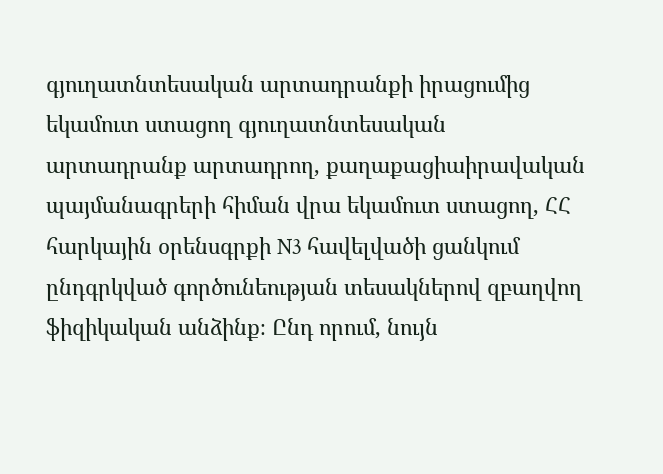գյուղատնտեսական արտադրանքի իրացումից եկամուտ ստացող գյուղատնտեսական արտադրանք արտադրող, քաղաքացիաիրավական պայմանագրերի հիման վրա եկամուտ ստացող, ՀՀ հարկային օրենսգրքի N3 հավելվածի ցանկում ընդգրկված գործունեության տեսակներով զբաղվող ֆիզիկական անձինք։ Ընդ որում, նույն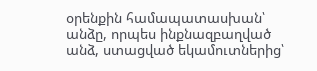օրենքին համապատասխան՝ անձը, որպես ինքնազբաղված անձ, ստացված եկամուտներից՝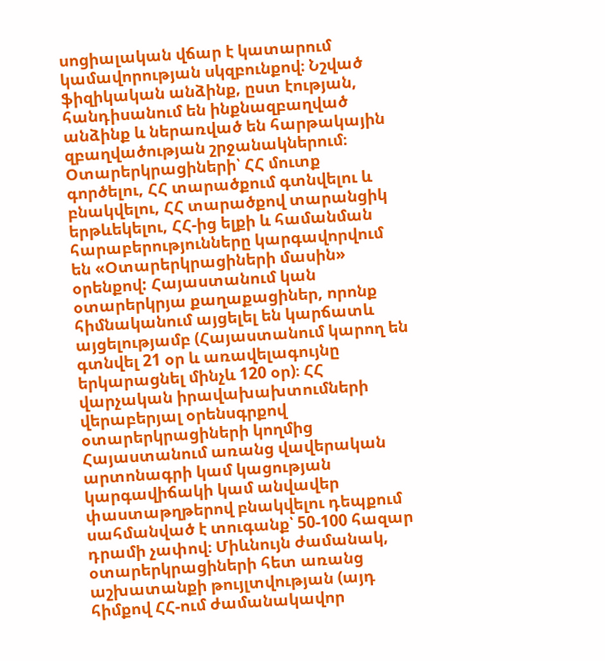սոցիալական վճար է կատարում կամավորության սկզբունքով։ Նշված ֆիզիկական անձինք, ըստ էության, հանդիսանում են ինքնազբաղված անձինք և ներառված են հարթակային զբաղվածության շրջանակներում։
Օտարերկրացիների՝ ՀՀ մուտք գործելու, ՀՀ տարածքում գտնվելու և բնակվելու, ՀՀ տարածքով տարանցիկ երթևեկելու, ՀՀ-ից ելքի և համանման հարաբերությունները կարգավորվում են «Օտարերկրացիների մասին» օրենքով: Հայաստանում կան օտարերկրյա քաղաքացիներ, որոնք հիմնականում այցելել են կարճատև այցելությամբ (Հայաստանում կարող են գտնվել 21 օր և առավելագույնը երկարացնել մինչև 120 օր)։ ՀՀ վարչական իրավախախտումների վերաբերյալ օրենսգրքով օտարերկրացիների կողմից Հայաստանում առանց վավերական արտոնագրի կամ կացության կարգավիճակի կամ անվավեր փաստաթղթերով բնակվելու դեպքում սահմանված է տուգանք՝ 50-100 հազար դրամի չափով։ Միևնույն ժամանակ, օտարերկրացիների հետ առանց աշխատանքի թույլտվության (այդ հիմքով ՀՀ-ում ժամանակավոր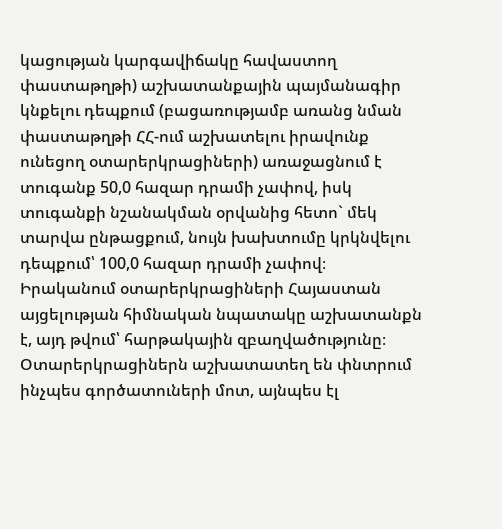կացության կարգավիճակը հավաստող փաստաթղթի) աշխատանքային պայմանագիր կնքելու դեպքում (բացառությամբ առանց նման փաստաթղթի ՀՀ-ում աշխատելու իրավունք ունեցող օտարերկրացիների) առաջացնում է տուգանք 50,0 հազար դրամի չափով, իսկ տուգանքի նշանակման օրվանից հետո` մեկ տարվա ընթացքում, նույն խախտումը կրկնվելու դեպքում՝ 100,0 հազար դրամի չափով։
Իրականում օտարերկրացիների Հայաստան այցելության հիմնական նպատակը աշխատանքն է, այդ թվում՝ հարթակային զբաղվածությունը։ Օտարերկրացիներն աշխատատեղ են փնտրում ինչպես գործատուների մոտ, այնպես էլ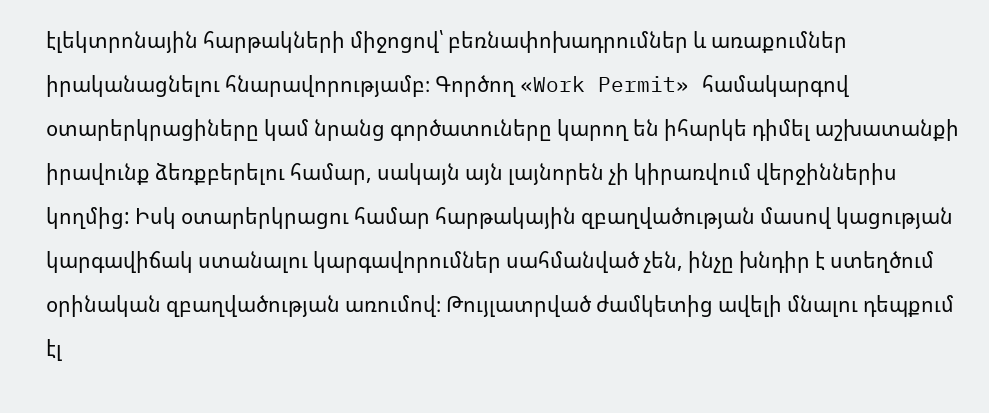էլեկտրոնային հարթակների միջոցով՝ բեռնափոխադրումներ և առաքումներ իրականացնելու հնարավորությամբ։ Գործող «Work Permit» համակարգով օտարերկրացիները կամ նրանց գործատուները կարող են իհարկե դիմել աշխատանքի իրավունք ձեռքբերելու համար, սակայն այն լայնորեն չի կիրառվում վերջիններիս կողմից: Իսկ օտարերկրացու համար հարթակային զբաղվածության մասով կացության կարգավիճակ ստանալու կարգավորումներ սահմանված չեն, ինչը խնդիր է ստեղծում օրինական զբաղվածության առումով։ Թույլատրված ժամկետից ավելի մնալու դեպքում էլ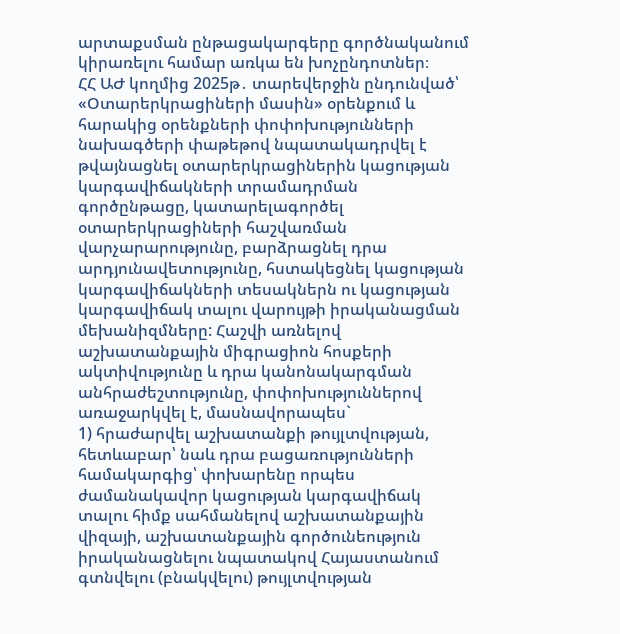արտաքսման ընթացակարգերը գործնականում կիրառելու համար առկա են խոչընդոտներ։
ՀՀ ԱԺ կողմից 2025թ․ տարեվերջին ընդունված՝ «Օտարերկրացիների մասին» օրենքում և հարակից օրենքների փոփոխությունների նախագծերի փաթեթով նպատակադրվել է թվայնացնել օտարերկրացիներին կացության կարգավիճակների տրամադրման գործընթացը, կատարելագործել օտարերկրացիների հաշվառման վարչարարությունը, բարձրացնել դրա արդյունավետությունը, հստակեցնել կացության կարգավիճակների տեսակներն ու կացության կարգավիճակ տալու վարույթի իրականացման մեխանիզմները: Հաշվի առնելով աշխատանքային միգրացիոն հոսքերի ակտիվությունը և դրա կանոնակարգման անհրաժեշտությունը, փոփոխություններով առաջարկվել է, մասնավորապես`
1) հրաժարվել աշխատանքի թույլտվության, հետևաբար՝ նաև դրա բացառությունների համակարգից՝ փոխարենը որպես ժամանակավոր կացության կարգավիճակ տալու հիմք սահմանելով աշխատանքային վիզայի, աշխատանքային գործունեություն իրականացնելու նպատակով Հայաստանում գտնվելու (բնակվելու) թույլտվության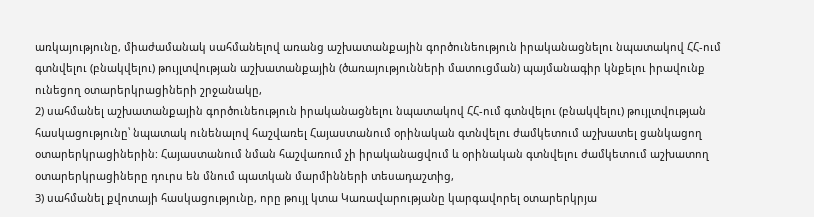առկայությունը, միաժամանակ սահմանելով առանց աշխատանքային գործունեություն իրականացնելու նպատակով ՀՀ-ում գտնվելու (բնակվելու) թույլտվության աշխատանքային (ծառայությունների մատուցման) պայմանագիր կնքելու իրավունք ունեցող օտարերկրացիների շրջանակը,
2) սահմանել աշխատանքային գործունեություն իրականացնելու նպատակով ՀՀ-ում գտնվելու (բնակվելու) թույլտվության հասկացությունը՝ նպատակ ունենալով հաշվառել Հայաստանում օրինական գտնվելու ժամկետում աշխատել ցանկացող օտարերկրացիներին: Հայաստանում նման հաշվառում չի իրականացվում և օրինական գտնվելու ժամկետում աշխատող օտարերկրացիները դուրս են մնում պատկան մարմինների տեսադաշտից,
3) սահմանել քվոտայի հասկացությունը, որը թույլ կտա Կառավարությանը կարգավորել օտարերկրյա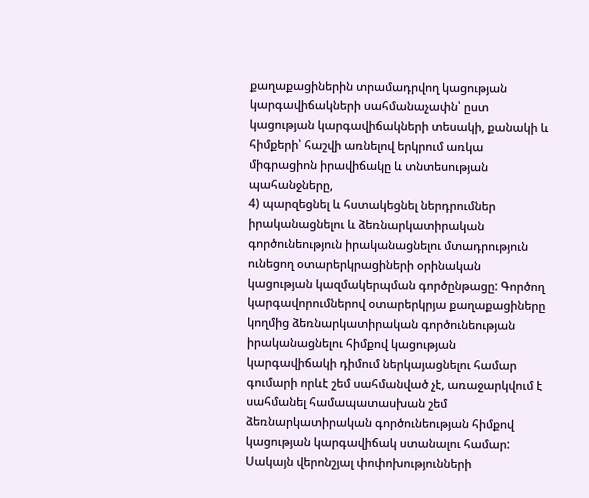քաղաքացիներին տրամադրվող կացության կարգավիճակների սահմանաչափն՝ ըստ կացության կարգավիճակների տեսակի, քանակի և հիմքերի՝ հաշվի առնելով երկրում առկա միգրացիոն իրավիճակը և տնտեսության պահանջները,
4) պարզեցնել և հստակեցնել ներդրումներ իրականացնելու և ձեռնարկատիրական գործունեություն իրականացնելու մտադրություն ունեցող օտարերկրացիների օրինական կացության կազմակերպման գործընթացը: Գործող կարգավորումներով օտարերկրյա քաղաքացիները կողմից ձեռնարկատիրական գործունեության իրականացնելու հիմքով կացության կարգավիճակի դիմում ներկայացնելու համար գումարի որևէ շեմ սահմանված չէ, առաջարկվում է սահմանել համապատասխան շեմ ձեռնարկատիրական գործունեության հիմքով կացության կարգավիճակ ստանալու համար:
Սակայն վերոնշյալ փոփոխությունների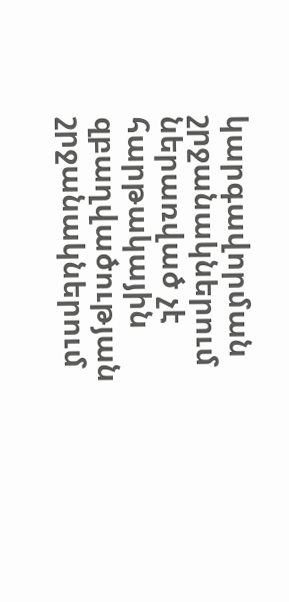կարգավորման շրջանակներում ներառված չէ հարթակային զբաղվածության շրջանակներում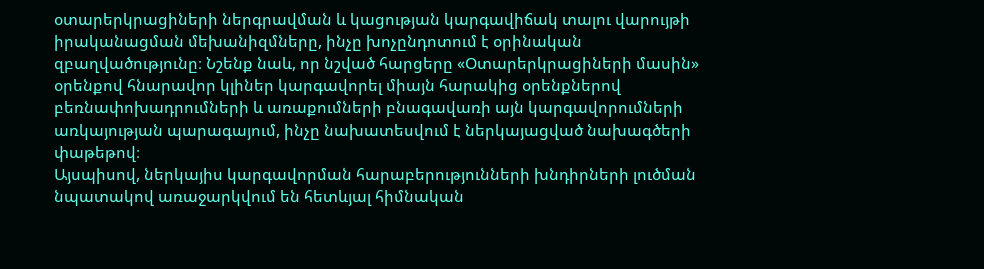օտարերկրացիների ներգրավման և կացության կարգավիճակ տալու վարույթի իրականացման մեխանիզմները, ինչը խոչընդոտում է օրինական զբաղվածությունը։ Նշենք նաև, որ նշված հարցերը «Օտարերկրացիների մասին» օրենքով հնարավոր կլիներ կարգավորել միայն հարակից օրենքներով բեռնափոխադրումների և առաքումների բնագավառի այն կարգավորումների առկայության պարագայում, ինչը նախատեսվում է ներկայացված նախագծերի փաթեթով։
Այսպիսով, ներկայիս կարգավորման հարաբերությունների խնդիրների լուծման նպատակով առաջարկվում են հետևյալ հիմնական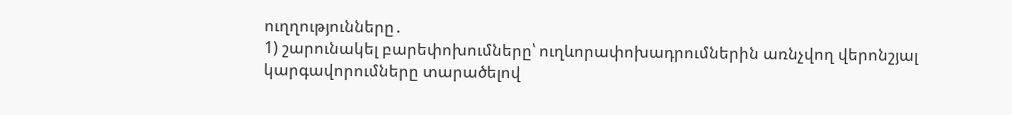ուղղությունները․
1) շարունակել բարեփոխումները՝ ուղևորափոխադրումներին առնչվող վերոնշյալ կարգավորումները տարածելով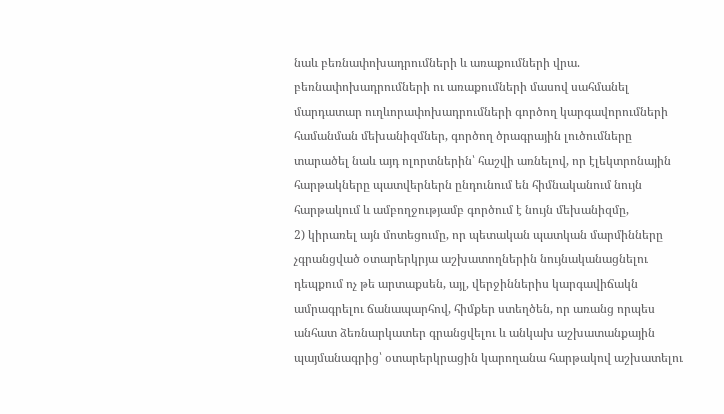նաև բեռնափոխադրումների և առաքումների վրա. բեռնափոխադրումների ու առաքումների մասով սահմանել մարդատար ուղևորափոխադրումների գործող կարգավորումների համանման մեխանիզմներ, գործող ծրագրային լուծումները տարածել նաև այդ ոլորտներին՝ հաշվի առնելով, որ էլեկտրոնային հարթակները պատվերներն ընդունում են հիմնականում նույն հարթակում և ամբողջությամբ գործում է նույն մեխանիզմը,
2) կիրառել այն մոտեցումը, որ պետական պատկան մարմինները չգրանցված օտարերկրյա աշխատողներին նույնականացնելու դեպքում ոչ թե արտաքսեն, այլ, վերջիններիս կարգավիճակն ամրագրելու ճանապարհով, հիմքեր ստեղծեն, որ առանց որպես անհատ ձեռնարկատեր գրանցվելու և անկախ աշխատանքային պայմանագրից՝ օտարերկրացին կարողանա հարթակով աշխատելու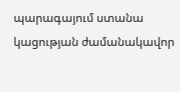պարագայում ստանա կացության ժամանակավոր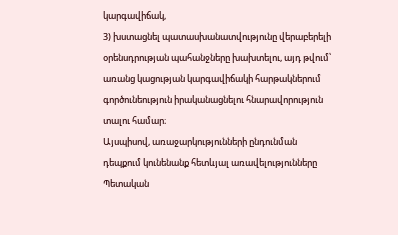կարգավիճակ,
3) խստացնել պատասխանատվությունը վերաբերելի օրենսդրության պահանջները խախտելու, այդ թվում՝ առանց կացության կարգավիճակի հարթակներում գործունեություն իրականացնելու հնարավորություն տալու համար։
Այսպիսով, առաջարկությունների ընդունման դեպքում կունենանք հետևյալ առավելությունները
Պետական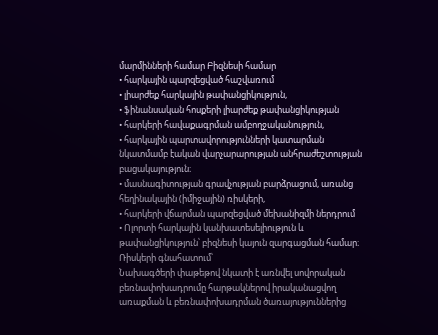մարմինների համար Բիզնեսի համար
• հարկային պարզեցված հաշվառում
• լիարժեք հարկային թափանցիկություն,
• ֆինանսական հոսքերի լիարժեք թափանցիկության
• հարկերի հավաքագրման ամբողջականություն,
• հարկային պարտավորությունների կատարման նկատմամբ էական վարչարարության անհրաժեշտության բացակայություն։
• մասնագիտության գրավչության բարձրացում, առանց հեղինակային (իմիջային) ռիսկերի,
• հարկերի վճարման պարզեցված մեխանիզմի ներդրում
• Ոլորտի հարկային կանխատեսելիություն և թափանցիկություն՝ բիզնեսի կայուն զարգացման համար։
Ռիսկերի գնահատում՝
Նախագծերի փաթեթով նկատի է առնվել սովորական բեռնափոխադրումը հարթակներով իրականացվող առաքման և բեռնափոխադրման ծառայություններից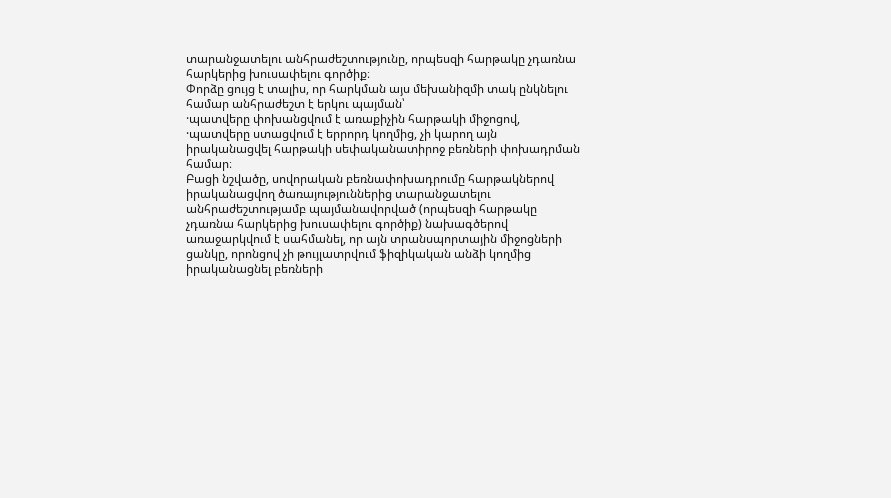տարանջատելու անհրաժեշտությունը, որպեսզի հարթակը չդառնա հարկերից խուսափելու գործիք։
Փորձը ցույց է տալիս, որ հարկման այս մեխանիզմի տակ ընկնելու համար անհրաժեշտ է երկու պայման՝
·պատվերը փոխանցվում է առաքիչին հարթակի միջոցով,
·պատվերը ստացվում է երրորդ կողմից, չի կարող այն իրականացվել հարթակի սեփականատիրոջ բեռների փոխադրման համար։
Բացի նշվածը, սովորական բեռնափոխադրումը հարթակներով իրականացվող ծառայություններից տարանջատելու անհրաժեշտությամբ պայմանավորված (որպեսզի հարթակը չդառնա հարկերից խուսափելու գործիք) նախագծերով առաջարկվում է սահմանել, որ այն տրանսպորտային միջոցների ցանկը, որոնցով չի թույլատրվում ֆիզիկական անձի կողմից իրականացնել բեռների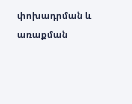փոխադրման և առաքման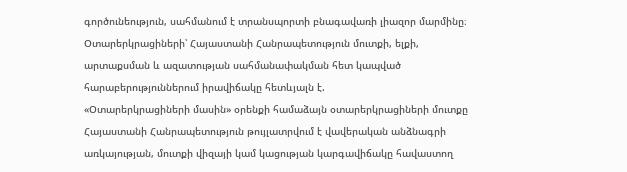գործունեություն, սահմանում է տրանսպորտի բնագավառի լիազոր մարմինը։
Օտարերկրացիների՝ Հայաստանի Հանրապետություն մուտքի, ելքի, արտաքսման և ազատության սահմանափակման հետ կապված հարաբերություններում իրավիճակը հետևյալն է.
«Օտարերկրացիների մասին» օրենքի համաձայն օտարերկրացիների մուտքը Հայաստանի Հանրապետություն թույլատրվում է վավերական անձնագրի առկայության, մուտքի վիզայի կամ կացության կարգավիճակը հավաստող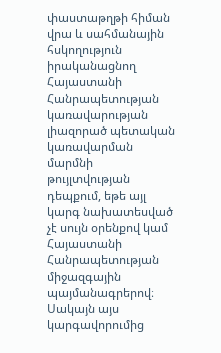փաստաթղթի հիման վրա և սահմանային հսկողություն իրականացնող Հայաստանի Հանրապետության կառավարության լիազորած պետական կառավարման մարմնի թույլտվության դեպքում, եթե այլ կարգ նախատեսված չէ սույն օրենքով կամ Հայաստանի Հանրապետության միջազգային պայմանագրերով։ Սակայն այս կարգավորումից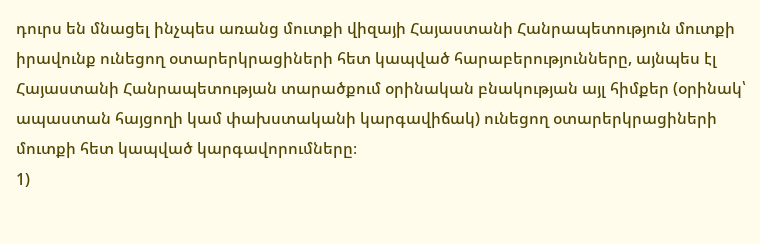դուրս են մնացել ինչպես առանց մուտքի վիզայի Հայաստանի Հանրապետություն մուտքի իրավունք ունեցող օտարերկրացիների հետ կապված հարաբերությունները, այնպես էլ Հայաստանի Հանրապետության տարածքում օրինական բնակության այլ հիմքեր (օրինակ՝ ապաստան հայցողի կամ փախստականի կարգավիճակ) ունեցող օտարերկրացիների մուտքի հետ կապված կարգավորումները։
1)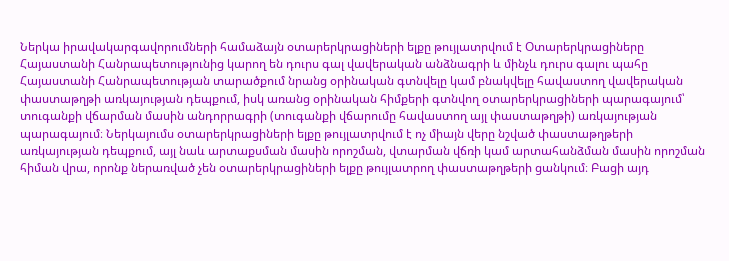Ներկա իրավակարգավորումների համաձայն օտարերկրացիների ելքը թույլատրվում է Օտարերկրացիները Հայաստանի Հանրապետությունից կարող են դուրս գալ վավերական անձնագրի և մինչև դուրս գալու պահը Հայաստանի Հանրապետության տարածքում նրանց օրինական գտնվելը կամ բնակվելը հավաստող վավերական փաստաթղթի առկայության դեպքում, իսկ առանց օրինական հիմքերի գտնվող օտարերկրացիների պարագայում՝ տուգանքի վճարման մասին անդորրագրի (տուգանքի վճարումը հավաստող այլ փաստաթղթի) առկայության պարագայում։ Ներկայումս օտարերկրացիների ելքը թույլատրվում է ոչ միայն վերը նշված փաստաթղթերի առկայության դեպքում, այլ նաև արտաքսման մասին որոշման, վտարման վճռի կամ արտահանձման մասին որոշման հիման վրա, որոնք ներառված չեն օտարերկրացիների ելքը թույլատրող փաստաթղթերի ցանկում։ Բացի այդ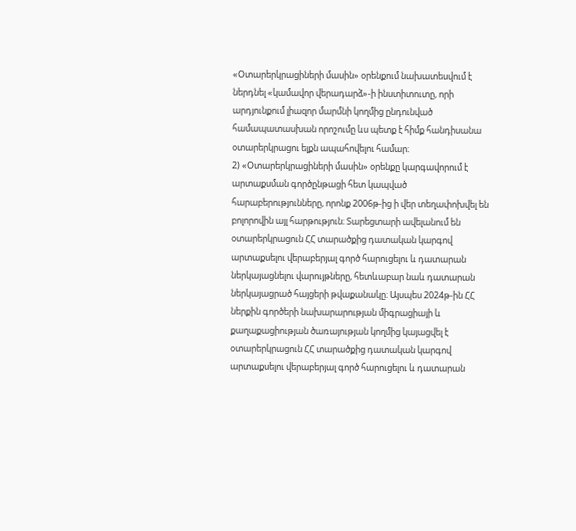«Օտարերկրացիների մասին» օրենքում նախատեսվում է ներդնել «կամավոր վերադարձ»-ի ինստիտուտը, որի արդյունքում լիազոր մարմնի կողմից ընդունված համապատասխան որոշումը ևս պետք է հիմք հանդիսանա օտարերկրացու ելքն ապահովելու համար։
2) «Օտարերկրացիների մասին» օրենքը կարգավորում է արտաքսման գործընթացի հետ կապված հարաբերությունները, որոնք 2006թ-ից ի վեր տեղափոխվել են բոլորովին այլ հարթություն։ Տարեցտարի ավելանում են օտարերկրացուն ՀՀ տարածքից դատական կարգով արտաքսելու վերաբերյալ գործ հարուցելու և դատարան ներկայացնելու վարույթները, հետևաբար նաև դատարան ներկայացրած հայցերի թվաքանակը։ Այսպես 2024թ-ին ՀՀ ներքին գործերի նախարարության միգրացիայի և քաղաքացիության ծառայության կողմից կայացվել է օտարերկրացուն ՀՀ տարածքից դատական կարգով արտաքսելու վերաբերյալ գործ հարուցելու և դատարան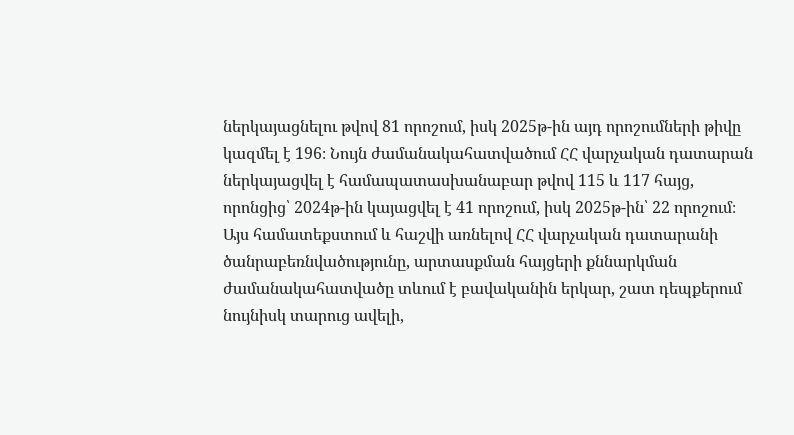ներկայացնելու թվով 81 որոշում, իսկ 2025թ-ին այդ որոշումների թիվը կազմել է 196։ Նույն ժամանակահատվածում ՀՀ վարչական դատարան ներկայացվել է համապատասխանաբար թվով 115 և 117 հայց, որոնցից՝ 2024թ-ին կայացվել է 41 որոշում, իսկ 2025թ-ին՝ 22 որոշում։ Այս համատեքստում և հաշվի առնելով ՀՀ վարչական դատարանի ծանրաբեռնվածությունը, արտասքման հայցերի քննարկման ժամանակահատվածը տևում է բավականին երկար, շատ դեպքերում նույնիսկ տարուց ավելի,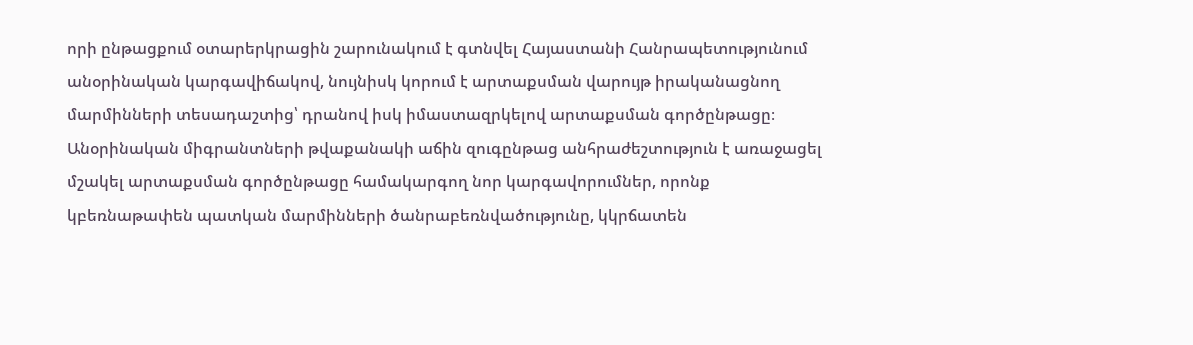որի ընթացքում օտարերկրացին շարունակում է գտնվել Հայաստանի Հանրապետությունում անօրինական կարգավիճակով, նույնիսկ կորում է արտաքսման վարույթ իրականացնող մարմինների տեսադաշտից՝ դրանով իսկ իմաստազրկելով արտաքսման գործընթացը։ Անօրինական միգրանտների թվաքանակի աճին զուգընթաց անհրաժեշտություն է առաջացել մշակել արտաքսման գործընթացը համակարգող նոր կարգավորումներ, որոնք կբեռնաթափեն պատկան մարմինների ծանրաբեռնվածությունը, կկրճատեն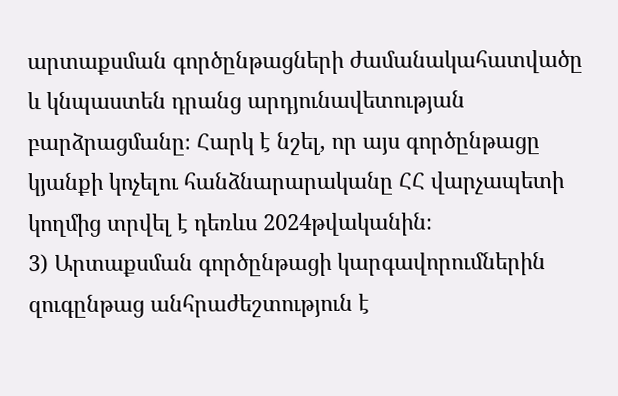արտաքսման գործընթացների ժամանակահատվածը և կնպաստեն դրանց արդյունավետության բարձրացմանը։ Հարկ է նշել, որ այս գործընթացը կյանքի կոչելու հանձնարարականը ՀՀ վարչապետի կողմից տրվել է դեռևս 2024թվականին։
3) Արտաքսման գործընթացի կարգավորումներին զուգընթաց անհրաժեշտություն է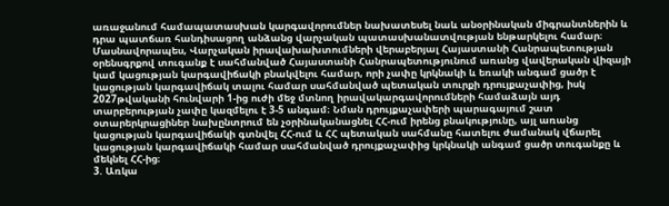առաջանում համապատասխան կարգավորումներ նախատեսել նաև անօրինական միգրանտներին և դրա պատճառ հանդիսացող անձանց վարչական պատասխանատվության ենթարկելու համար։ Մասնավորապես, Վարչական իրավախախտումների վերաբերյալ Հայաստանի Հանրապետության օրենսգրքով տուգանք է սահմանված Հայաստանի Հանրապետությունում առանց վավերական վիզայի կամ կացության կարգավիճակի բնակվելու համար, որի չափը կրկնակի և եռակի անգամ ցածր է կացության կարգավիճակ տալու համար սահմանված պետական տուրքի դրույքաչափից, իսկ 2027թվականի հունվարի 1-ից ուժի մեջ մտնող իրավակարգավորումների համաձայն այդ տարբերության չափը կազմելու է 3-5 անգամ։ Նման դրույքաչափերի պարագայում շատ օտարերկրացիներ նախընտրում են չօրինականացնել ՀՀ-ում իրենց բնակությունը, այլ առանց կացության կարգավիճակի գտնվել ՀՀ-ում և ՀՀ պետական սահմանը հատելու ժամանակ վճարել կացության կարգավիճակի համար սահմանված դրույքաչափից կրկնակի անգամ ցածր տուգանքը և մեկնել ՀՀ-ից։
3. Առկա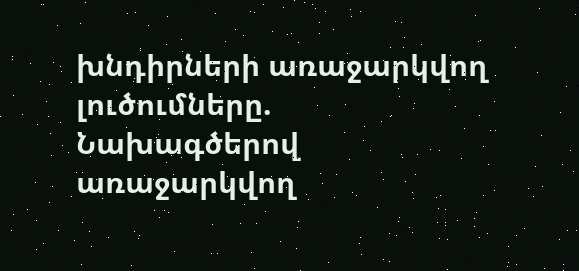խնդիրների առաջարկվող լուծումները.
Նախագծերով առաջարկվող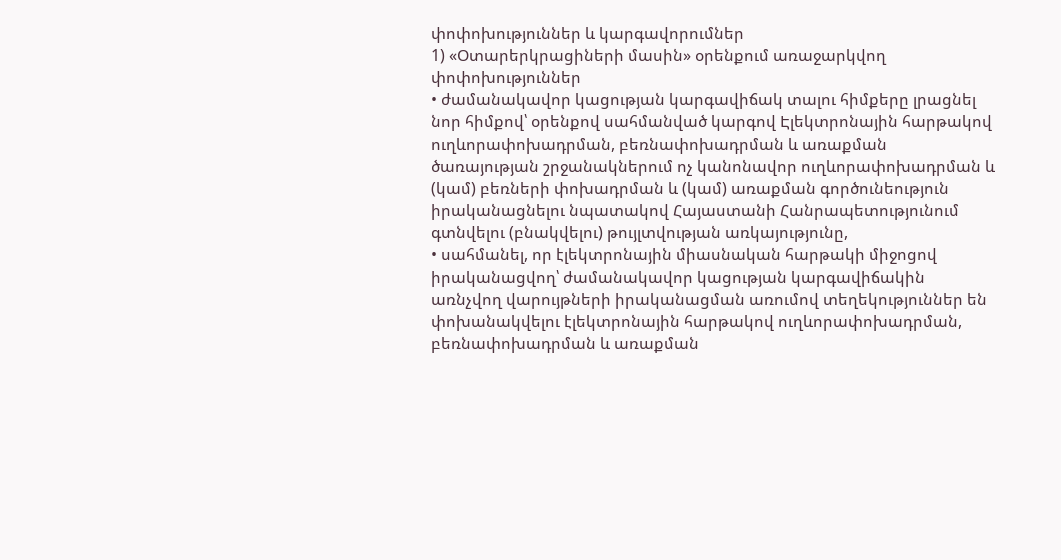փոփոխություններ և կարգավորումներ
1) «Օտարերկրացիների մասին» օրենքում առաջարկվող փոփոխություններ
• ժամանակավոր կացության կարգավիճակ տալու հիմքերը լրացնել նոր հիմքով՝ օրենքով սահմանված կարգով Էլեկտրոնային հարթակով ուղևորափոխադրման, բեռնափոխադրման և առաքման ծառայության շրջանակներում ոչ կանոնավոր ուղևորափոխադրման և (կամ) բեռների փոխադրման և (կամ) առաքման գործունեություն իրականացնելու նպատակով Հայաստանի Հանրապետությունում գտնվելու (բնակվելու) թույլտվության առկայությունը,
• սահմանել, որ էլեկտրոնային միասնական հարթակի միջոցով իրականացվող՝ ժամանակավոր կացության կարգավիճակին առնչվող վարույթների իրականացման առումով տեղեկություններ են փոխանակվելու էլեկտրոնային հարթակով ուղևորափոխադրման, բեռնափոխադրման և առաքման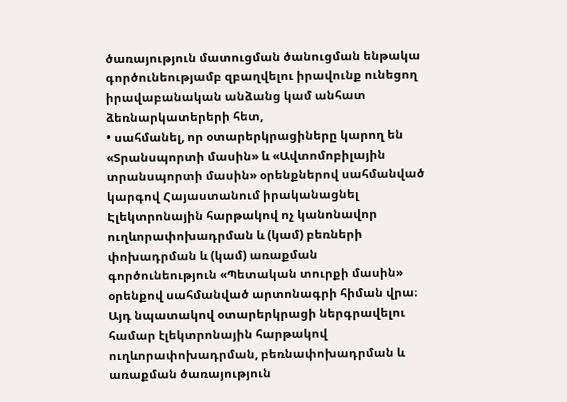ծառայություն մատուցման ծանուցման ենթակա գործունեությամբ զբաղվելու իրավունք ունեցող իրավաբանական անձանց կամ անհատ ձեռնարկատերերի հետ,
• սահմանել, որ օտարերկրացիները կարող են «Տրանսպորտի մասին» և «Ավտոմոբիլային տրանսպորտի մասին» օրենքներով սահմանված կարգով Հայաստանում իրականացնել Էլեկտրոնային հարթակով ոչ կանոնավոր ուղևորափոխադրման և (կամ) բեռների փոխադրման և (կամ) առաքման գործունեություն «Պետական տուրքի մասին» օրենքով սահմանված արտոնագրի հիման վրա։ Այդ նպատակով օտարերկրացի ներգրավելու համար էլեկտրոնային հարթակով ուղևորափոխադրման, բեռնափոխադրման և առաքման ծառայություն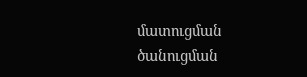մատուցման ծանուցման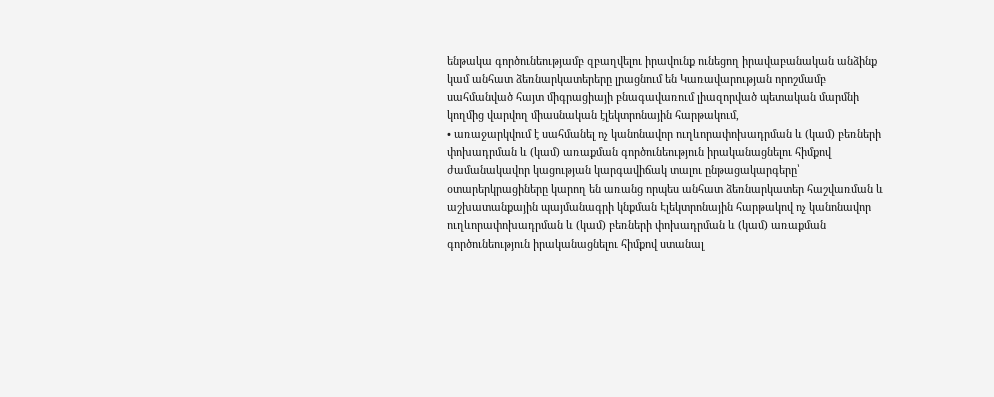ենթակա գործունեությամբ զբաղվելու իրավունք ունեցող իրավաբանական անձինք կամ անհատ ձեռնարկատերերը լրացնում են Կառավարության որոշմամբ սահմանված հայտ միգրացիայի բնագավառում լիազորված պետական մարմնի կողմից վարվող միասնական էլեկտրոնային հարթակում,
• առաջարկվում է սահմանել ոչ կանոնավոր ուղևորափոխադրման և (կամ) բեռների փոխադրման և (կամ) առաքման գործունեություն իրականացնելու հիմքով ժամանակավոր կացության կարգավիճակ տալու ընթացակարգերը՝
օտարերկրացիները կարող են առանց որպես անհատ ձեռնարկատեր հաշվառման և աշխատանքային պայմանագրի կնքման Էլեկտրոնային հարթակով ոչ կանոնավոր ուղևորափոխադրման և (կամ) բեռների փոխադրման և (կամ) առաքման գործունեություն իրականացնելու հիմքով ստանալ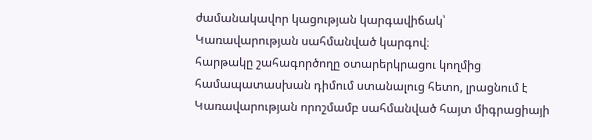ժամանակավոր կացության կարգավիճակ՝ Կառավարության սահմանված կարգով։
հարթակը շահագործողը օտարերկրացու կողմից համապատասխան դիմում ստանալուց հետո, լրացնում է Կառավարության որոշմամբ սահմանված հայտ միգրացիայի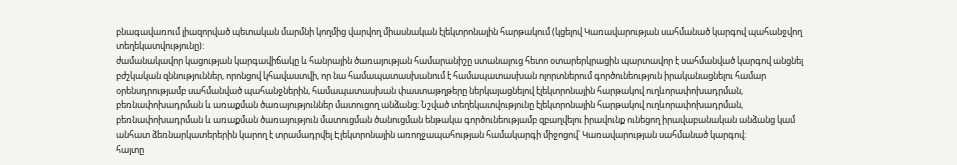բնագավառում լիազորված պետական մարմնի կողմից վարվող միասնական էլեկտրոնային հարթակում (կցելով Կառավարության սահմանած կարգով պահանջվող տեղեկատվությունը):
ժամանակավոր կացության կարգավիճակը և հանրային ծառայության համարանիշը ստանալուց հետո օտարերկրացին պարտավոր է սահմանված կարգով անցնել բժշկական զննություններ, որոնցով կհավաստվի, որ նա համապատասխանում է համապատասխան ոլորտներում գործունեություն իրականացնելու համար օրենսդրությամբ սահմանված պահանջներին, համապատասխան փաստաթղթերը ներկայացնելով էլեկտրոնային հարթակով ուղևորափոխադրման, բեռնափոխադրման և առաքման ծառայություններ մատուցող անձանց։ Նշված տեղեկատվությունը էլեկտրոնային հարթակով ուղևորափոխադրման, բեռնափոխադրման և առաքման ծառայություն մատուցման ծանուցման ենթակա գործունեությամբ զբաղվելու իրավունք ունեցող իրավաբանական անձանց կամ անհատ ձեռնարկատերերին կարող է տրամադրվել Էլեկտրոնային առողջապահության համակարգի միջոցով՝ Կառավարության սահմանած կարգով։
հայտը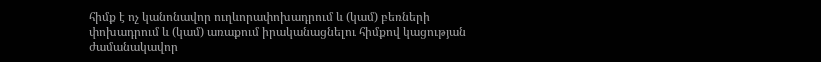հիմք է ոչ կանոնավոր ուղևորափոխադրում և (կամ) բեռների փոխադրում և (կամ) առաքում իրականացնելու հիմքով կացության ժամանակավոր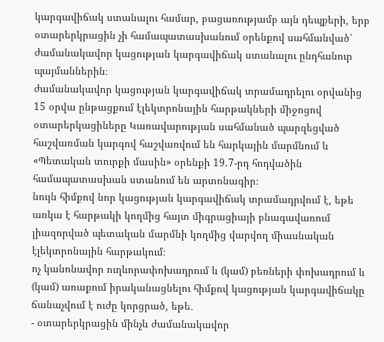կարգավիճակ ստանալու համար, բացառությամբ այն դեպքերի, երբ օտարերկրացին չի համապատասխանում օրենքով սահմանված՝ ժամանակավոր կացության կարգավիճակ ստանալու ընդհանուր պայմաններին։
ժամանակավոր կացության կարգավիճակ տրամադրելու օրվանից 15 օրվա ընթացքում էլեկտրոնային հարթակների միջոցով օտարերկացիները Կառավարության սահմանած պարզեցված հաշվառման կարգով հաշվառվում են հարկային մարմնում և «Պետական տուրքի մասին» օրենքի 19.7-րդ հոդվածին համապատասխան ստանում են արտոնագիր։
նույն հիմքով նոր կացության կարգավիճակ տրամադրվում է, եթե առկա է հարթակի կողմից հայտ միգրացիայի բնագավառում լիազորված պետական մարմնի կողմից վարվող միասնական էլեկտրոնային հարթակում։
ոչ կանոնավոր ուղևորափոխադրում և (կամ) բեռների փոխադրում և (կամ) առաքում իրականացնելու հիմքով կացության կարգավիճակը ճանաչվում է ուժը կորցրած, եթե․
- օտարերկրացին մինչև ժամանակավոր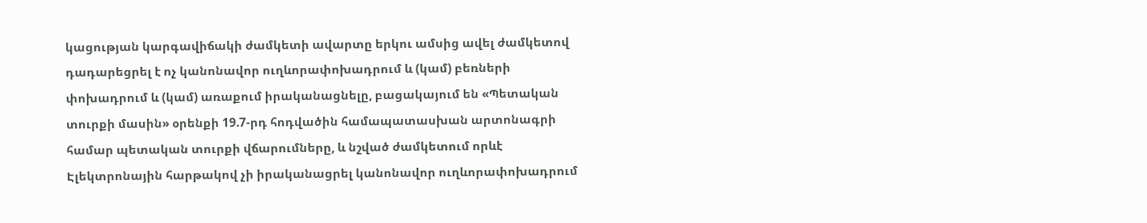կացության կարգավիճակի ժամկետի ավարտը երկու ամսից ավել ժամկետով դադարեցրել է ոչ կանոնավոր ուղևորափոխադրում և (կամ) բեռների փոխադրում և (կամ) առաքում իրականացնելը, բացակայում են «Պետական տուրքի մասին» օրենքի 19.7-րդ հոդվածին համապատասխան արտոնագրի համար պետական տուրքի վճարումները, և նշված ժամկետում որևէ Էլեկտրոնային հարթակով չի իրականացրել կանոնավոր ուղևորափոխադրում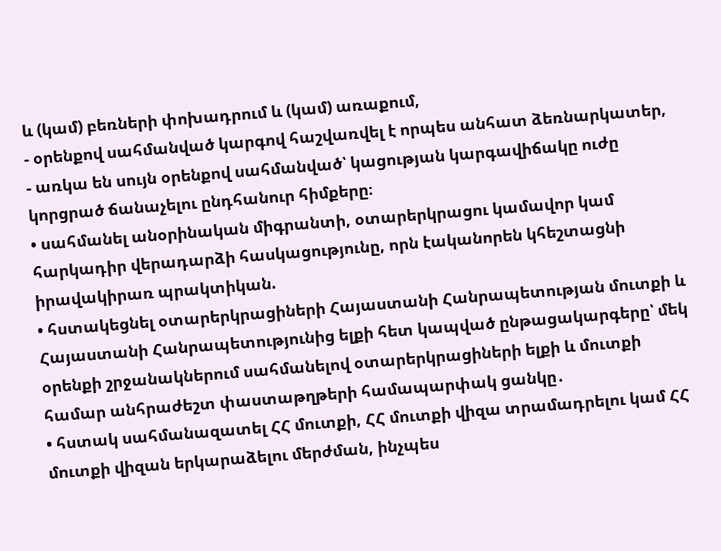և (կամ) բեռների փոխադրում և (կամ) առաքում,
- օրենքով սահմանված կարգով հաշվառվել է որպես անհատ ձեռնարկատեր,
- առկա են սույն օրենքով սահմանված՝ կացության կարգավիճակը ուժը կորցրած ճանաչելու ընդհանուր հիմքերը։
• սահմանել անօրինական միգրանտի, օտարերկրացու կամավոր կամ հարկադիր վերադարձի հասկացությունը, որն էականորեն կհեշտացնի իրավակիրառ պրակտիկան.
• հստակեցնել օտարերկրացիների Հայաստանի Հանրապետության մուտքի և Հայաստանի Հանրապետությունից ելքի հետ կապված ընթացակարգերը՝ մեկ օրենքի շրջանակներում սահմանելով օտարերկրացիների ելքի և մուտքի համար անհրաժեշտ փաստաթղթերի համապարփակ ցանկը․
• հստակ սահմանազատել ՀՀ մուտքի, ՀՀ մուտքի վիզա տրամադրելու կամ ՀՀ մուտքի վիզան երկարաձելու մերժման, ինչպես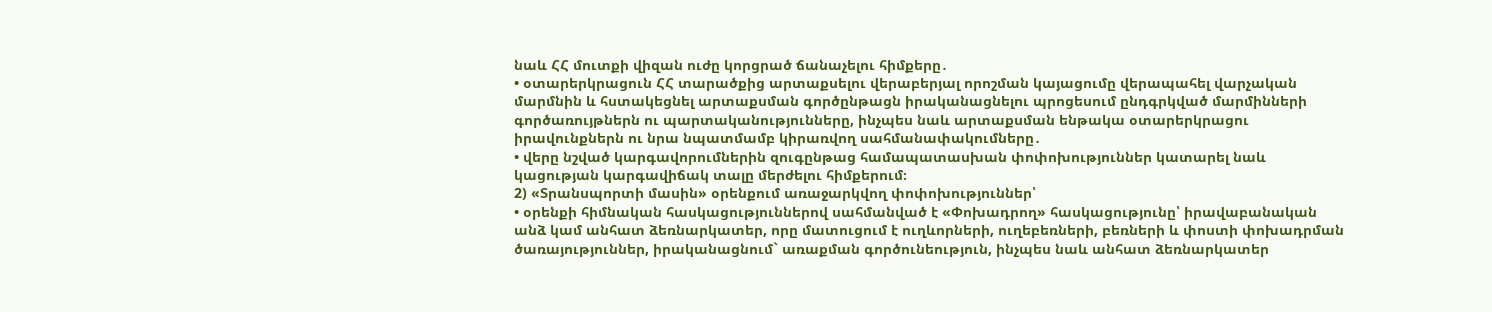նաև ՀՀ մուտքի վիզան ուժը կորցրած ճանաչելու հիմքերը․
• օտարերկրացուն ՀՀ տարածքից արտաքսելու վերաբերյալ որոշման կայացումը վերապահել վարչական մարմնին և հստակեցնել արտաքսման գործընթացն իրականացնելու պրոցեսում ընդգրկված մարմինների գործառույթներն ու պարտականությունները, ինչպես նաև արտաքսման ենթակա օտարերկրացու իրավունքներն ու նրա նպատմամբ կիրառվող սահմանափակումները․
• վերը նշված կարգավորումներին զուգընթաց համապատասխան փոփոխություններ կատարել նաև կացության կարգավիճակ տալը մերժելու հիմքերում։
2) «Տրանսպորտի մասին» օրենքում առաջարկվող փոփոխություններ՝
• օրենքի հիմնական հասկացություններով սահմանված է «Փոխադրող» հասկացությունը՝ իրավաբանական անձ կամ անհատ ձեռնարկատեր, որը մատուցում է ուղևորների, ուղեբեռների, բեռների և փոստի փոխադրման ծառայություններ, իրականացնում` առաքման գործունեություն, ինչպես նաև անհատ ձեռնարկատեր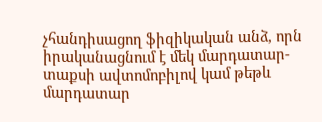չհանդիսացող ֆիզիկական անձ, որն իրականացնում է մեկ մարդատար-տաքսի ավտոմոբիլով կամ թեթև մարդատար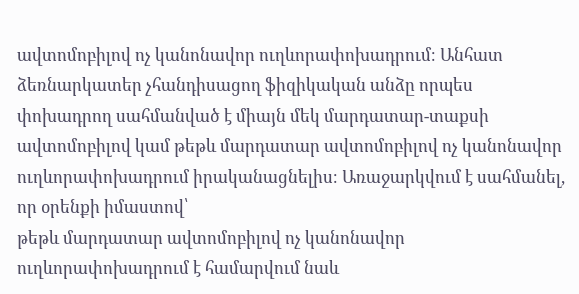ավտոմոբիլով ոչ կանոնավոր ուղևորափոխադրում։ Անհատ ձեռնարկատեր չհանդիսացող ֆիզիկական անձը որպես փոխադրող սահմանված է միայն մեկ մարդատար-տաքսի ավտոմոբիլով կամ թեթև մարդատար ավտոմոբիլով ոչ կանոնավոր ուղևորափոխադրում իրականացնելիս։ Առաջարկվում է սահմանել, որ օրենքի իմաստով՝
թեթև մարդատար ավտոմոբիլով ոչ կանոնավոր ուղևորափոխադրում է համարվում նաև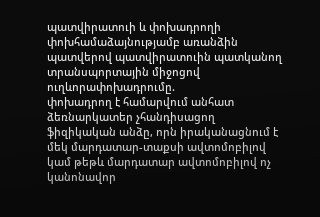պատվիրատուի և փոխադրողի փոխհամաձայնությամբ առանձին պատվերով պատվիրատուին պատկանող տրանսպորտային միջոցով ուղևորափոխադրումը.
փոխադրող է համարվում անհատ ձեռնարկատեր չհանդիսացող ֆիզիկական անձը, որն իրականացնում է մեկ մարդատար-տաքսի ավտոմոբիլով կամ թեթև մարդատար ավտոմոբիլով ոչ կանոնավոր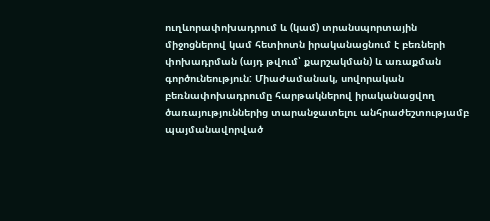ուղևորափոխադրում և (կամ) տրանսպորտային միջոցներով կամ հետիոտն իրականացնում է բեռների փոխադրման (այդ թվում՝ քարշակման) և առաքման գործունեություն: Միաժամանակ, սովորական բեռնափոխադրումը հարթակներով իրականացվող ծառայություններից տարանջատելու անհրաժեշտությամբ պայմանավորված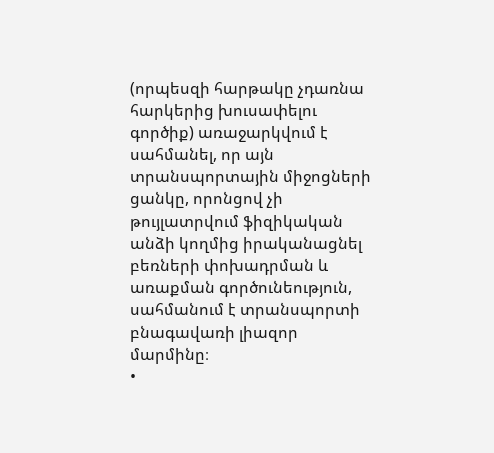(որպեսզի հարթակը չդառնա հարկերից խուսափելու գործիք) առաջարկվում է սահմանել, որ այն տրանսպորտային միջոցների ցանկը, որոնցով չի թույլատրվում ֆիզիկական անձի կողմից իրականացնել բեռների փոխադրման և առաքման գործունեություն, սահմանում է տրանսպորտի բնագավառի լիազոր մարմինը։
•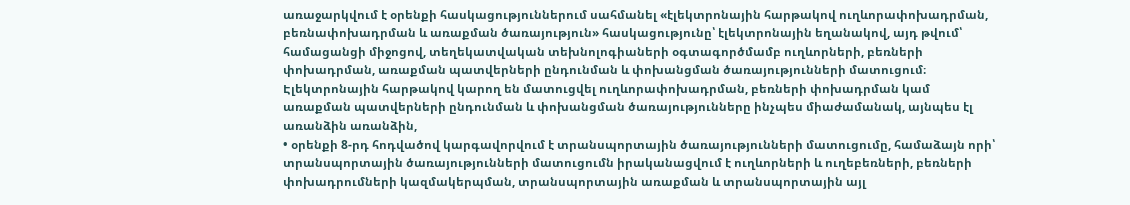առաջարկվում է օրենքի հասկացություններում սահմանել «էլեկտրոնային հարթակով ուղևորափոխադրման, բեռնափոխադրման և առաքման ծառայություն» հասկացությունը՝ էլեկտրոնային եղանակով, այդ թվում՝ համացանցի միջոցով, տեղեկատվական տեխնոլոգիաների օգտագործմամբ ուղևորների, բեռների փոխադրման, առաքման պատվերների ընդունման և փոխանցման ծառայությունների մատուցում։ Էլեկտրոնային հարթակով կարող են մատուցվել ուղևորափոխադրման, բեռների փոխադրման կամ առաքման պատվերների ընդունման և փոխանցման ծառայությունները ինչպես միաժամանակ, այնպես էլ առանձին առանձին,
• օրենքի 8-րդ հոդվածով կարգավորվում է տրանսպորտային ծառայությունների մատուցումը, համաձայն որի՝ տրանսպորտային ծառայությունների մատուցումն իրականացվում է ուղևորների և ուղեբեռների, բեռների փոխադրումների կազմակերպման, տրանսպորտային առաքման և տրանսպորտային այլ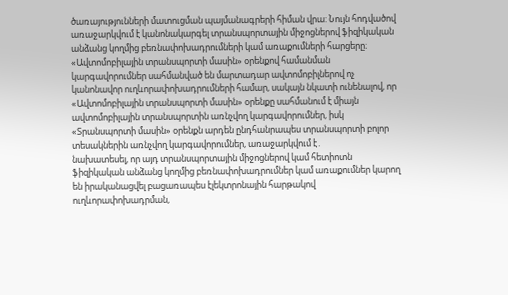ծառայությունների մատուցման պայմանագրերի հիման վրա: Նույն հոդվածով առաջարկվում է կանոնակարգել տրանսպորտային միջոցներով ֆիզիկական անձանց կողմից բեռնափոխադրումների կամ առաքումների հարցերը։ «Ավտոմոբիլային տրանսպորտի մասին» օրենքով համանման կարգավորումներ սահմանված են մարտադար ավտոմոբիլներով ոչ կանոնավոր ուղևորափոխադրումների համար, սակայն նկատի ունենալով, որ «Ավտոմոբիլային տրանսպորտի մասին» օրենքը սահմանում է միայն ավտոմոբիլային տրանսպորտին առնչվող կարգավորումներ, իսկ «Տրանսպորտի մասին» օրենքն արդեն ընդհանրապես տրանսպորտի բոլոր տեսակներին առնչվող կարգավորումներ, առաջարկվում է․
նախատեսել, որ այդ տրանսպորտային միջոցներով կամ հետիոտն ֆիզիկական անձանց կողմից բեռնափոխադրումներ կամ առաքումներ կարող են իրականացվել բացառապես էլեկտրոնային հարթակով ուղևորափոխադրման,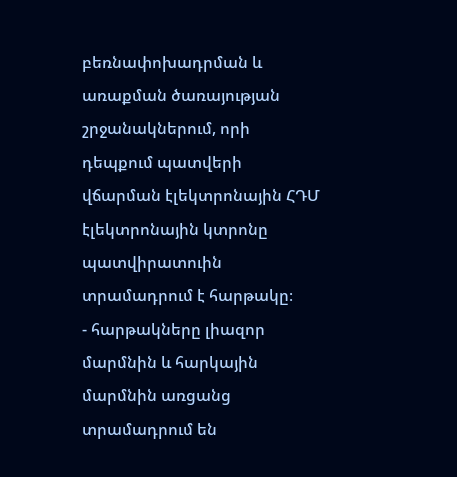բեռնափոխադրման և առաքման ծառայության շրջանակներում, որի դեպքում պատվերի վճարման էլեկտրոնային ՀԴՄ էլեկտրոնային կտրոնը պատվիրատուին տրամադրում է հարթակը։
- հարթակները լիազոր մարմնին և հարկային մարմնին առցանց տրամադրում են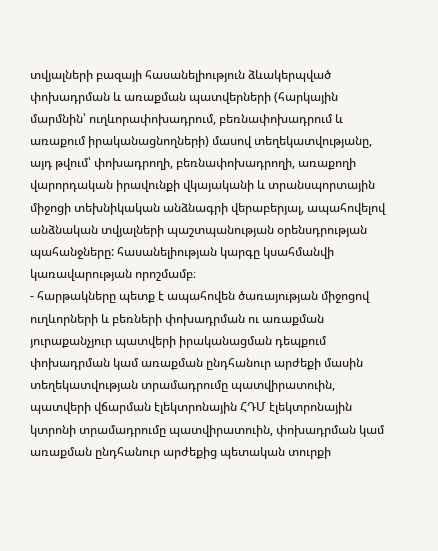տվյալների բազայի հասանելիություն ձևակերպված փոխադրման և առաքման պատվերների (հարկային մարմնին՝ ուղևորափոխադրում, բեռնափոխադրում և առաքում իրականացնողների) մասով տեղեկատվությանը, այդ թվում՝ փոխադրողի, բեռնափոխադրողի, առաքողի վարորդական իրավունքի վկայականի և տրանսպորտային միջոցի տեխնիկական անձնագրի վերաբերյալ, ապահովելով անձնական տվյալների պաշտպանության օրենսդրության պահանջները: հասանելիության կարգը կսահմանվի կառավարության որոշմամբ։
- հարթակները պետք է ապահովեն ծառայության միջոցով ուղևորների և բեռների փոխադրման ու առաքման յուրաքանչյուր պատվերի իրականացման դեպքում փոխադրման կամ առաքման ընդհանուր արժեքի մասին տեղեկատվության տրամադրումը պատվիրատուին, պատվերի վճարման էլեկտրոնային ՀԴՄ էլեկտրոնային կտրոնի տրամադրումը պատվիրատուին, փոխադրման կամ առաքման ընդհանուր արժեքից պետական տուրքի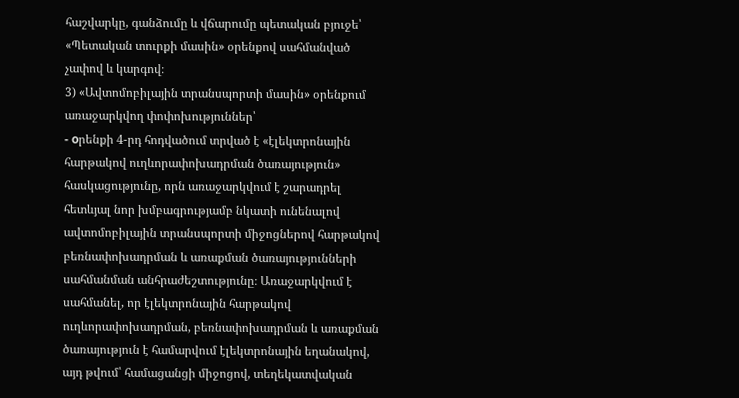հաշվարկը, գանձումը և վճարումը պետական բյուջե՝ «Պետական տուրքի մասին» օրենքով սահմանված չափով և կարգով։
3) «Ավտոմոբիլային տրանսպորտի մասին» օրենքում առաջարկվող փոփոխություններ՝
- оրենքի 4-րդ հոդվածում տրված է «էլեկտրոնային հարթակով ուղևորափոխադրման ծառայություն» հասկացությունը, որն առաջարկվում է շարադրել հետևյալ նոր խմբագրությամբ նկատի ունենալով ավտոմոբիլային տրանսպորտի միջոցներով հարթակով բեռնափոխադրման և առաքման ծառայությունների սահմանման անհրաժեշտությունը։ Առաջարկվում է սահմանել, որ էլեկտրոնային հարթակով ուղևորափոխադրման, բեռնափոխադրման և առաքման ծառայություն է համարվում էլեկտրոնային եղանակով, այդ թվում՝ համացանցի միջոցով, տեղեկատվական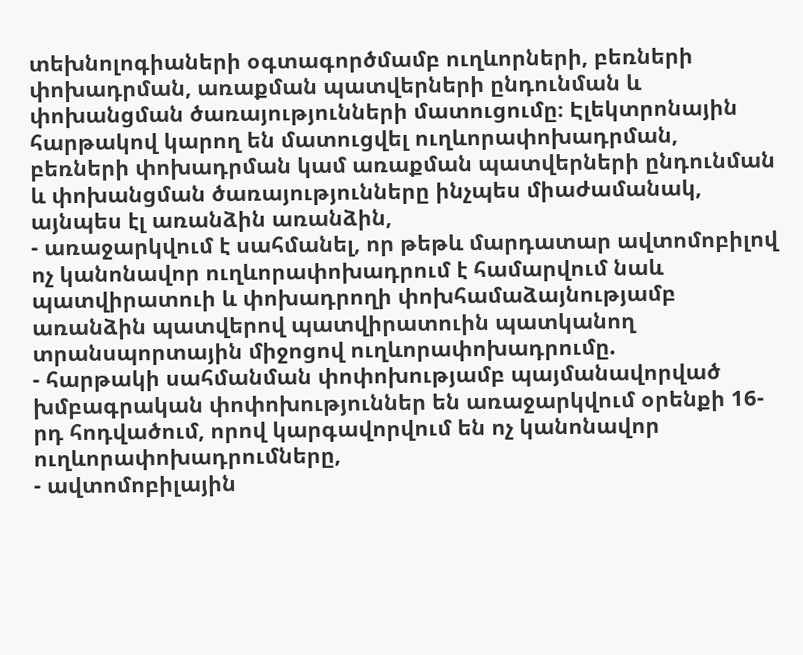տեխնոլոգիաների օգտագործմամբ ուղևորների, բեռների փոխադրման, առաքման պատվերների ընդունման և փոխանցման ծառայությունների մատուցումը։ Էլեկտրոնային հարթակով կարող են մատուցվել ուղևորափոխադրման, բեռների փոխադրման կամ առաքման պատվերների ընդունման և փոխանցման ծառայությունները ինչպես միաժամանակ, այնպես էլ առանձին առանձին,
- առաջարկվում է սահմանել, որ թեթև մարդատար ավտոմոբիլով ոչ կանոնավոր ուղևորափոխադրում է համարվում նաև պատվիրատուի և փոխադրողի փոխհամաձայնությամբ առանձին պատվերով պատվիրատուին պատկանող տրանսպորտային միջոցով ուղևորափոխադրումը.
- հարթակի սահմանման փոփոխությամբ պայմանավորված խմբագրական փոփոխություններ են առաջարկվում օրենքի 16-րդ հոդվածում, որով կարգավորվում են ոչ կանոնավոր ուղևորափոխադրումները,
- ավտոմոբիլային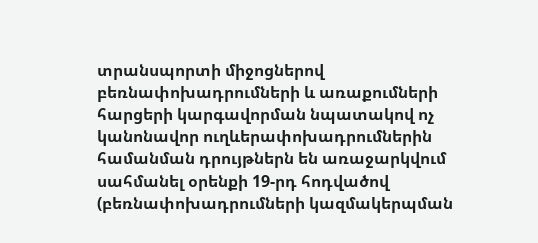տրանսպորտի միջոցներով բեռնափոխադրումների և առաքումների հարցերի կարգավորման նպատակով ոչ կանոնավոր ուղևերափոխադրումներին համանման դրույթներն են առաջարկվում սահմանել օրենքի 19-րդ հոդվածով (բեռնափոխադրումների կազմակերպման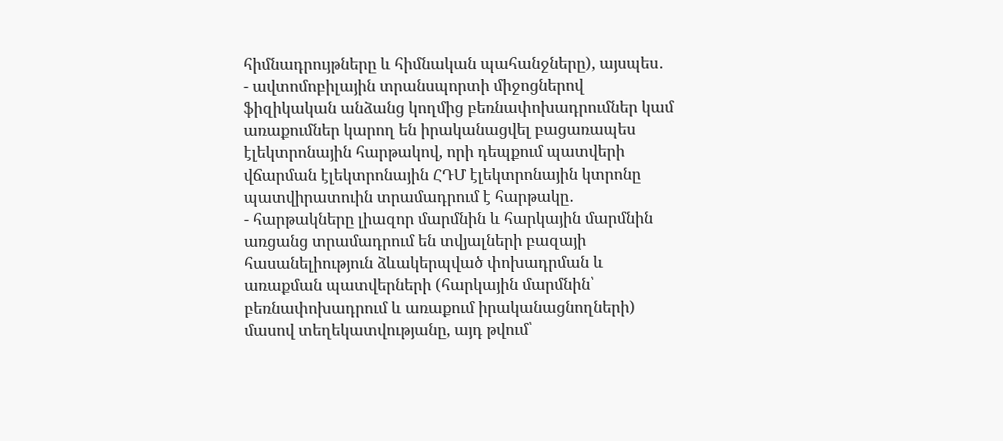հիմնադրույթները և հիմնական պահանջները), այսպես․
- ավտոմոբիլային տրանսպորտի միջոցներով ֆիզիկական անձանց կողմից բեռնափոխադրումներ կամ առաքումներ կարող են իրականացվել բացառապես էլեկտրոնային հարթակով, որի դեպքում պատվերի վճարման էլեկտրոնային ՀԴՄ էլեկտրոնային կտրոնը պատվիրատուին տրամադրում է հարթակը․
- հարթակները լիազոր մարմնին և հարկային մարմնին առցանց տրամադրում են տվյալների բազայի հասանելիություն ձևակերպված փոխադրման և առաքման պատվերների (հարկային մարմնին՝ բեռնափոխադրում և առաքում իրականացնողների) մասով տեղեկատվությանը, այդ թվում՝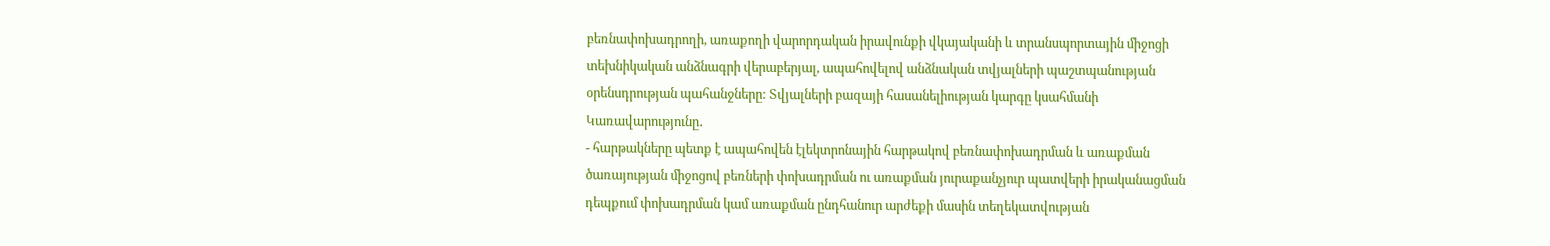բեռնափոխադրողի, առաքողի վարորդական իրավունքի վկայականի և տրանսպորտային միջոցի տեխնիկական անձնագրի վերաբերյալ, ապահովելով անձնական տվյալների պաշտպանության օրենսդրության պահանջները: Տվյալների բազայի հասանելիության կարգը կսահմանի Կառավարությունը․
- հարթակները պետք է ապահովեն էլեկտրոնային հարթակով բեռնափոխադրման և առաքման ծառայության միջոցով բեռների փոխադրման ու առաքման յուրաքանչյուր պատվերի իրականացման դեպքում փոխադրման կամ առաքման ընդհանուր արժեքի մասին տեղեկատվության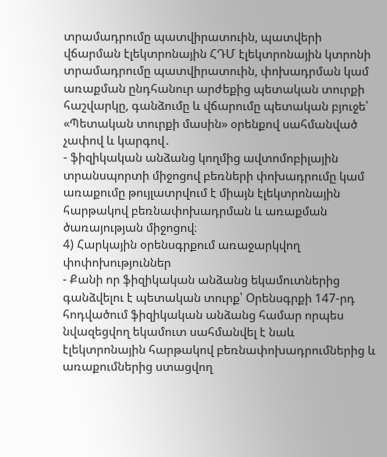տրամադրումը պատվիրատուին, պատվերի վճարման էլեկտրոնային ՀԴՄ էլեկտրոնային կտրոնի տրամադրումը պատվիրատուին, փոխադրման կամ առաքման ընդհանուր արժեքից պետական տուրքի հաշվարկը, գանձումը և վճարումը պետական բյուջե՝ «Պետական տուրքի մասին» օրենքով սահմանված չափով և կարգով․
- ֆիզիկական անձանց կողմից ավտոմոբիլային տրանսպորտի միջոցով բեռների փոխադրումը կամ առաքումը թույլատրվում է միայն էլեկտրոնային հարթակով բեռնափոխադրման և առաքման ծառայության միջոցով։
4) Հարկային օրենսգրքում առաջարկվող փոփոխություններ
- Քանի որ ֆիզիկական անձանց եկամուտներից գանձվելու է պետական տուրք՝ Օրենսգրքի 147-րդ հոդվածում ֆիզիկական անձանց համար որպես նվազեցվող եկամուտ սահմանվել է նաև էլեկտրոնային հարթակով բեռնափոխադրումներից և առաքումներից ստացվող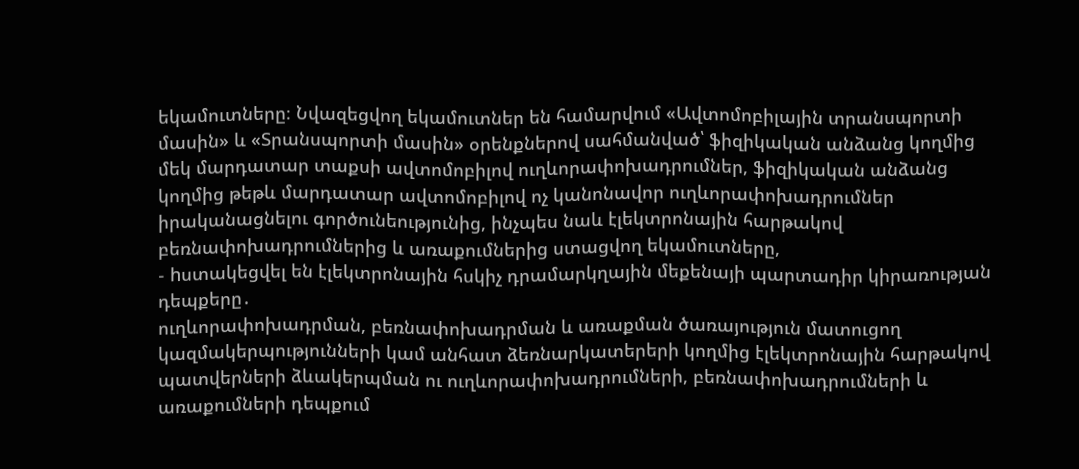եկամուտները։ Նվազեցվող եկամուտներ են համարվում «Ավտոմոբիլային տրանսպորտի մասին» և «Տրանսպորտի մասին» օրենքներով սահմանված՝ ֆիզիկական անձանց կողմից մեկ մարդատար տաքսի ավտոմոբիլով ուղևորափոխադրումներ, ֆիզիկական անձանց կողմից թեթև մարդատար ավտոմոբիլով ոչ կանոնավոր ուղևորափոխադրումներ իրականացնելու գործունեությունից, ինչպես նաև էլեկտրոնային հարթակով բեռնափոխադրումներից և առաքումներից ստացվող եկամուտները,
- hստակեցվել են էլեկտրոնային հսկիչ դրամարկղային մեքենայի պարտադիր կիրառության դեպքերը․
ուղևորափոխադրման, բեռնափոխադրման և առաքման ծառայություն մատուցող կազմակերպությունների կամ անհատ ձեռնարկատերերի կողմից էլեկտրոնային հարթակով պատվերների ձևակերպման ու ուղևորափոխադրումների, բեռնափոխադրումների և առաքումների դեպքում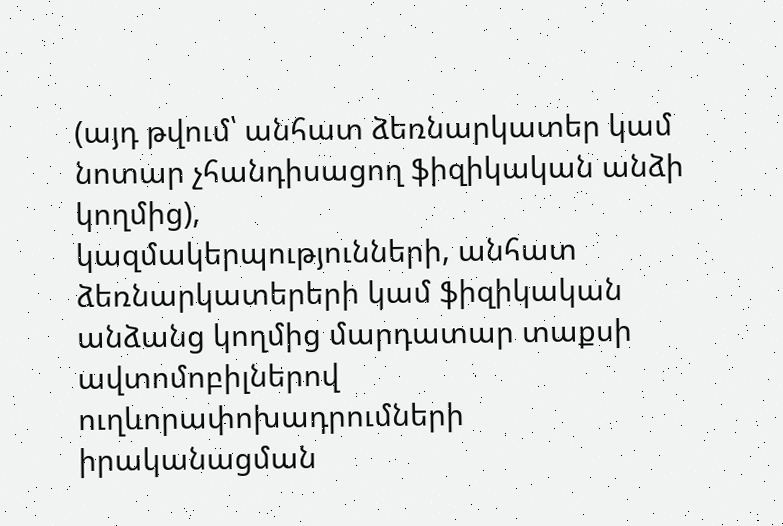(այդ թվում՝ անհատ ձեռնարկատեր կամ նոտար չհանդիսացող ֆիզիկական անձի կողմից),
կազմակերպությունների, անհատ ձեռնարկատերերի կամ ֆիզիկական անձանց կողմից մարդատար տաքսի ավտոմոբիլներով ուղևորափոխադրումների իրականացման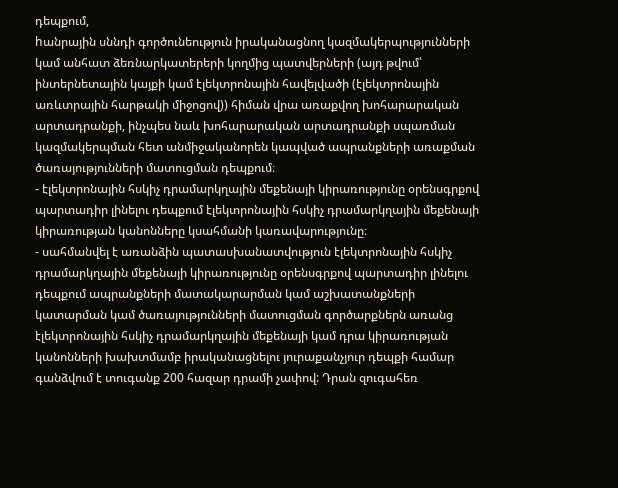դեպքում,
hանրային սննդի գործունեություն իրականացնող կազմակերպությունների կամ անհատ ձեռնարկատերերի կողմից պատվերների (այդ թվում՝ ինտերնետային կայքի կամ էլեկտրոնային հավելվածի (էլեկտրոնային առևտրային հարթակի միջոցով)) հիման վրա առաքվող խոհարարական արտադրանքի, ինչպես նաև խոհարարական արտադրանքի սպառման կազմակերպման հետ անմիջականորեն կապված ապրանքների առաքման ծառայությունների մատուցման դեպքում։
- էլեկտրոնային հսկիչ դրամարկղային մեքենայի կիրառությունը օրենսգրքով պարտադիր լինելու դեպքում էլեկտրոնային հսկիչ դրամարկղային մեքենայի կիրառության կանոնները կսահմանի կառավարությունը։
- սահմանվել է առանձին պատասխանատվություն էլեկտրոնային հսկիչ դրամարկղային մեքենայի կիրառությունը օրենսգրքով պարտադիր լինելու դեպքում ապրանքների մատակարարման կամ աշխատանքների կատարման կամ ծառայությունների մատուցման գործարքներն առանց էլեկտրոնային հսկիչ դրամարկղային մեքենայի կամ դրա կիրառության կանոնների խախտմամբ իրականացնելու յուրաքանչյուր դեպքի համար գանձվում է տուգանք 200 հազար դրամի չափով: Դրան զուգահեռ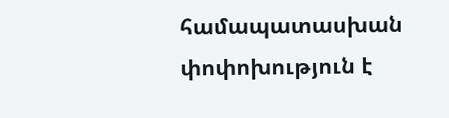համապատասխան փոփոխություն է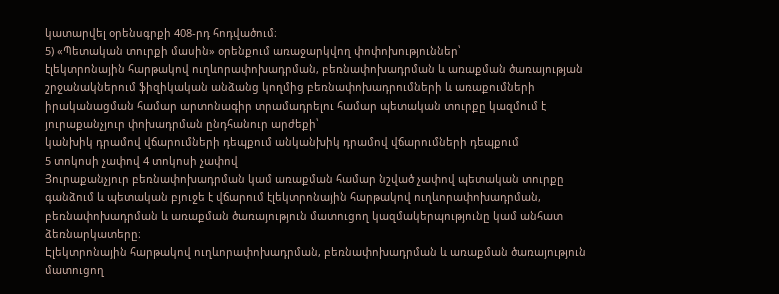կատարվել օրենսգրքի 408-րդ հոդվածում։
5) «Պետական տուրքի մասին» օրենքում առաջարկվող փոփոխություններ՝
էլեկտրոնային հարթակով ուղևորափոխադրման, բեռնափոխադրման և առաքման ծառայության շրջանակներում ֆիզիկական անձանց կողմից բեռնափոխադրումների և առաքումների իրականացման համար արտոնագիր տրամադրելու համար պետական տուրքը կազմում է յուրաքանչյուր փոխադրման ընդհանուր արժեքի՝
կանխիկ դրամով վճարումների դեպքում անկանխիկ դրամով վճարումների դեպքում
5 տոկոսի չափով 4 տոկոսի չափով
Յուրաքանչյուր բեռնափոխադրման կամ առաքման համար նշված չափով պետական տուրքը գանձում և պետական բյուջե է վճարում էլեկտրոնային հարթակով ուղևորափոխադրման, բեռնափոխադրման և առաքման ծառայություն մատուցող կազմակերպությունը կամ անհատ ձեռնարկատերը։
Էլեկտրոնային հարթակով ուղևորափոխադրման, բեռնափոխադրման և առաքման ծառայություն մատուցող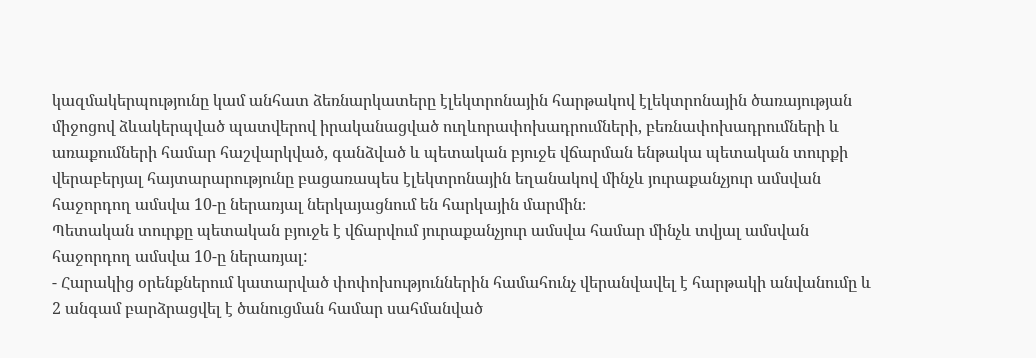կազմակերպությունը կամ անհատ ձեռնարկատերը էլեկտրոնային հարթակով էլեկտրոնային ծառայության միջոցով ձևակերպված պատվերով իրականացված ուղևորափոխադրումների, բեռնափոխադրումների և առաքումների համար հաշվարկված, գանձված և պետական բյուջե վճարման ենթակա պետական տուրքի վերաբերյալ հայտարարությունը բացառապես էլեկտրոնային եղանակով մինչև յուրաքանչյուր ամսվան հաջորդող ամսվա 10-ը ներառյալ ներկայացնում են հարկային մարմին։
Պետական տուրքը պետական բյուջե է վճարվում յուրաքանչյուր ամսվա համար մինչև տվյալ ամսվան հաջորդող ամսվա 10-ը ներառյալ:
- Հարակից օրենքներում կատարված փոփոխություններին համահունչ վերանվավել է հարթակի անվանումը և 2 անգամ բարձրացվել է ծանուցման համար սահմանված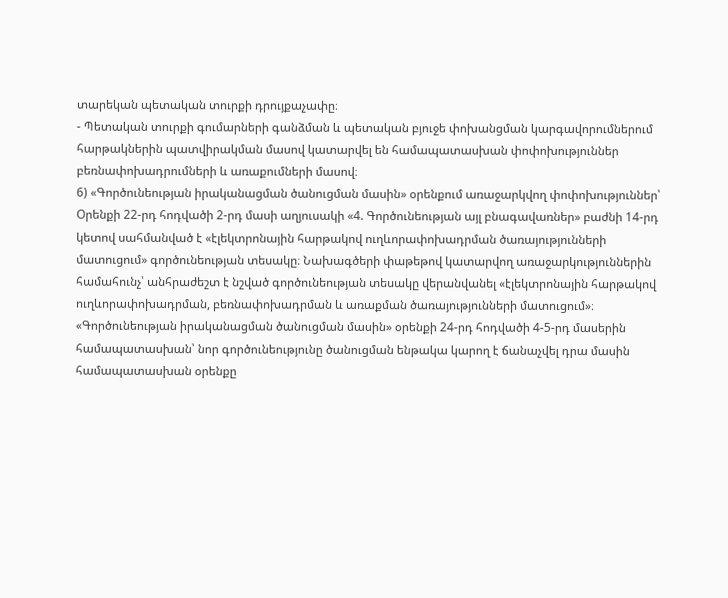տարեկան պետական տուրքի դրույքաչափը։
- Պետական տուրքի գումարների գանձման և պետական բյուջե փոխանցման կարգավորումներում հարթակներին պատվիրակման մասով կատարվել են համապատասխան փոփոխություններ բեռնափոխադրումների և առաքումների մասով։
6) «Գործունեության իրականացման ծանուցման մասին» օրենքում առաջարկվող փոփոխություններ՝
Օրենքի 22-րդ հոդվածի 2-րդ մասի աղյուսակի «4. Գործունեության այլ բնագավառներ» բաժնի 14-րդ կետով սահմանված է «էլեկտրոնային հարթակով ուղևորափոխադրման ծառայությունների մատուցում» գործունեության տեսակը։ Նախագծերի փաթեթով կատարվող առաջարկություններին համահունչ՝ անհրաժեշտ է նշված գործունեության տեսակը վերանվանել «էլեկտրոնային հարթակով ուղևորափոխադրման, բեռնափոխադրման և առաքման ծառայությունների մատուցում»։ «Գործունեության իրականացման ծանուցման մասին» օրենքի 24-րդ հոդվածի 4-5-րդ մասերին համապատասխան՝ նոր գործունեությունը ծանուցման ենթակա կարող է ճանաչվել դրա մասին համապատասխան օրենքը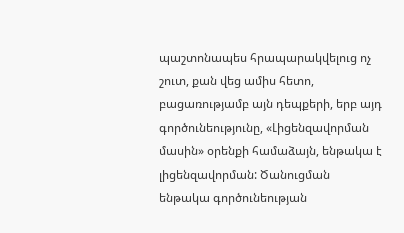պաշտոնապես հրապարակվելուց ոչ շուտ, քան վեց ամիս հետո, բացառությամբ այն դեպքերի, երբ այդ գործունեությունը, «Լիցենզավորման մասին» օրենքի համաձայն, ենթակա է լիցենզավորման: Ծանուցման ենթակա գործունեության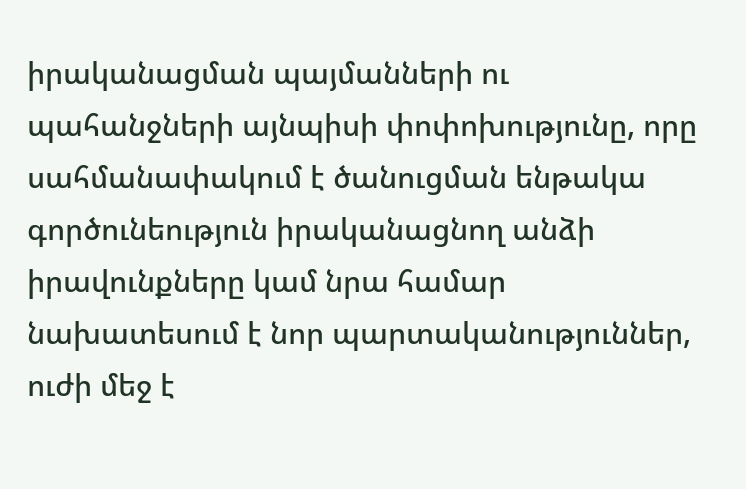իրականացման պայմանների ու պահանջների այնպիսի փոփոխությունը, որը սահմանափակում է ծանուցման ենթակա գործունեություն իրականացնող անձի իրավունքները կամ նրա համար նախատեսում է նոր պարտականություններ, ուժի մեջ է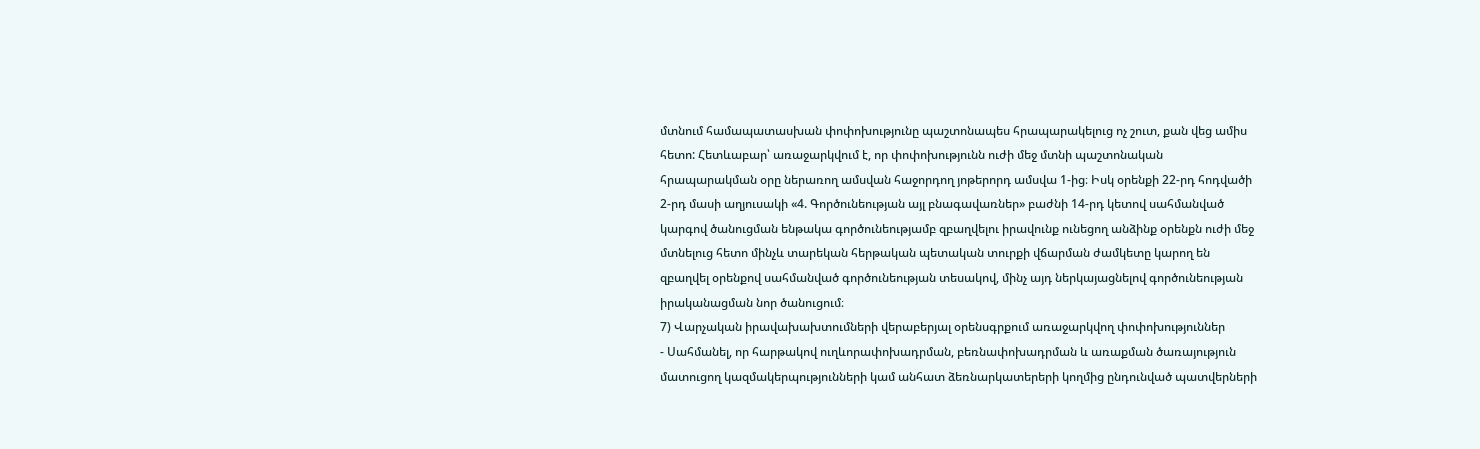մտնում համապատասխան փոփոխությունը պաշտոնապես հրապարակելուց ոչ շուտ, քան վեց ամիս հետո: Հետևաբար՝ առաջարկվում է, որ փոփոխությունն ուժի մեջ մտնի պաշտոնական հրապարակման օրը ներառող ամսվան հաջորդող յոթերորդ ամսվա 1-ից։ Իսկ օրենքի 22-րդ հոդվածի 2-րդ մասի աղյուսակի «4. Գործունեության այլ բնագավառներ» բաժնի 14-րդ կետով սահմանված կարգով ծանուցման ենթակա գործունեությամբ զբաղվելու իրավունք ունեցող անձինք օրենքն ուժի մեջ մտնելուց հետո մինչև տարեկան հերթական պետական տուրքի վճարման ժամկետը կարող են զբաղվել օրենքով սահմանված գործունեության տեսակով, մինչ այդ ներկայացնելով գործունեության իրականացման նոր ծանուցում։
7) Վարչական իրավախախտումների վերաբերյալ օրենսգրքում առաջարկվող փոփոխություններ
- Սահմանել, որ հարթակով ուղևորափոխադրման, բեռնափոխադրման և առաքման ծառայություն մատուցող կազմակերպությունների կամ անհատ ձեռնարկատերերի կողմից ընդունված պատվերների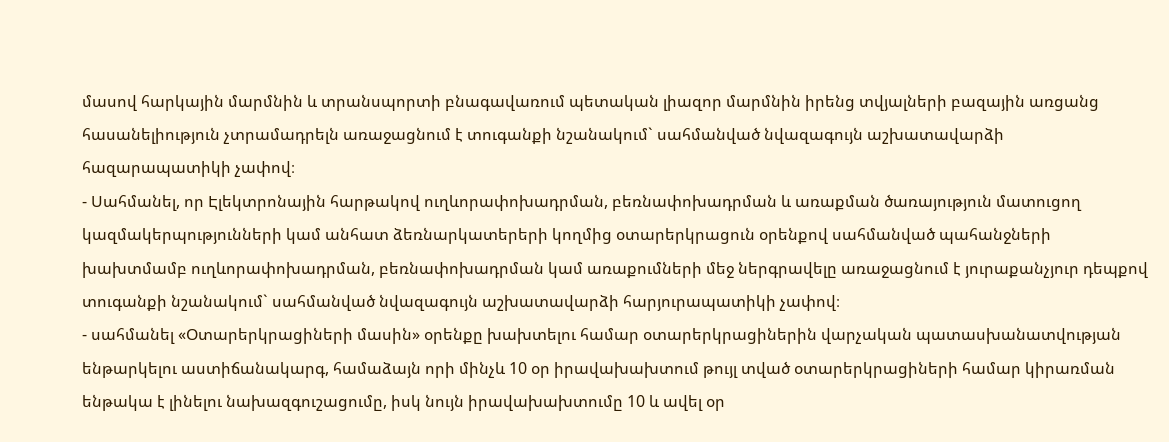մասով հարկային մարմնին և տրանսպորտի բնագավառում պետական լիազոր մարմնին իրենց տվյալների բազային առցանց հասանելիություն չտրամադրելն առաջացնում է տուգանքի նշանակում` սահմանված նվազագույն աշխատավարձի հազարապատիկի չափով։
- Սահմանել, որ Էլեկտրոնային հարթակով ուղևորափոխադրման, բեռնափոխադրման և առաքման ծառայություն մատուցող կազմակերպությունների կամ անհատ ձեռնարկատերերի կողմից օտարերկրացուն օրենքով սահմանված պահանջների խախտմամբ ուղևորափոխադրման, բեռնափոխադրման կամ առաքումների մեջ ներգրավելը առաջացնում է յուրաքանչյուր դեպքով տուգանքի նշանակում` սահմանված նվազագույն աշխատավարձի հարյուրապատիկի չափով։
- սահմանել «Օտարերկրացիների մասին» օրենքը խախտելու համար օտարերկրացիներին վարչական պատասխանատվության ենթարկելու աստիճանակարգ, համաձայն որի մինչև 10 օր իրավախախտում թույլ տված օտարերկրացիների համար կիրառման ենթակա է լինելու նախազգուշացումը, իսկ նույն իրավախախտումը 10 և ավել օր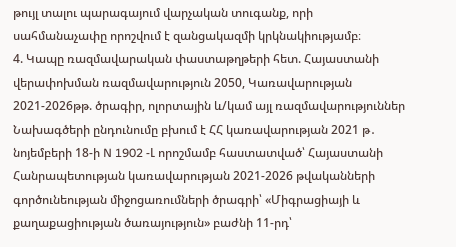թույլ տալու պարագայում վարչական տուգանք, որի սահմանաչափը որոշվում է զանցակազմի կրկնակիությամբ։
4. Կապը ռազմավարական փաստաթղթերի հետ. Հայաստանի վերափոխման ռազմավարություն 2050, Կառավարության 2021-2026թթ. ծրագիր, ոլորտային և/կամ այլ ռազմավարություններ
Նախագծերի ընդունումը բխում է ՀՀ կառավարության 2021 թ․ նոյեմբերի 18-ի N 1902 -Լ որոշմամբ հաստատված՝ Հայաստանի Հանրապետության կառավարության 2021-2026 թվականների գործունեության միջոցառումների ծրագրի՝ «Միգրացիայի և քաղաքացիության ծառայություն» բաժնի 11-րդ՝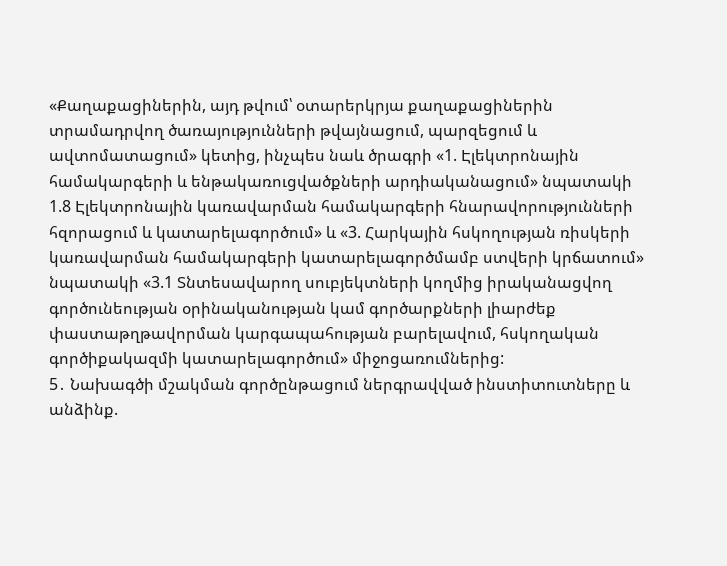«Քաղաքացիներին, այդ թվում՝ օտարերկրյա քաղաքացիներին տրամադրվող ծառայությունների թվայնացում, պարզեցում և ավտոմատացում» կետից, ինչպես նաև ծրագրի «1. Էլեկտրոնային համակարգերի և ենթակառուցվածքների արդիականացում» նպատակի 1.8 Էլեկտրոնային կառավարման համակարգերի հնարավորությունների հզորացում և կատարելագործում» և «3. Հարկային հսկողության ռիսկերի կառավարման համակարգերի կատարելագործմամբ ստվերի կրճատում» նպատակի «3.1 Տնտեսավարող սուբյեկտների կողմից իրականացվող գործունեության օրինականության կամ գործարքների լիարժեք փաստաթղթավորման կարգապահության բարելավում, հսկողական գործիքակազմի կատարելագործում» միջոցառումներից:
5․ Նախագծի մշակման գործընթացում ներգրավված ինստիտուտները և անձինք.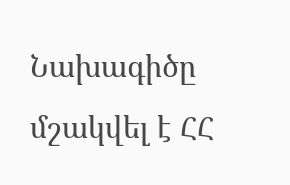Նախագիծը մշակվել է ՀՀ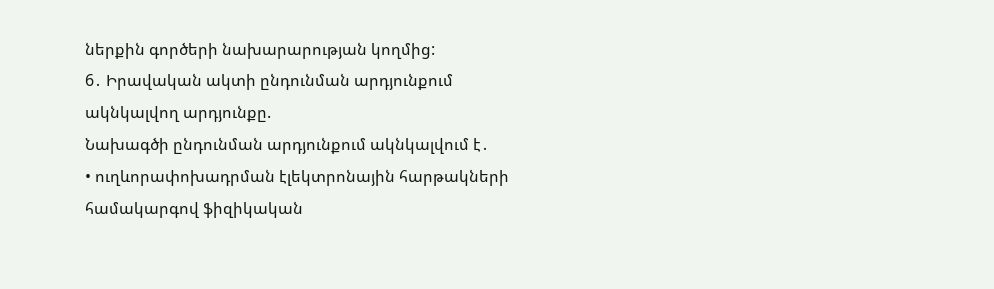ներքին գործերի նախարարության կողմից:
6․ Իրավական ակտի ընդունման արդյունքում ակնկալվող արդյունքը.
Նախագծի ընդունման արդյունքում ակնկալվում է․
• ուղևորափոխադրման էլեկտրոնային հարթակների համակարգով ֆիզիկական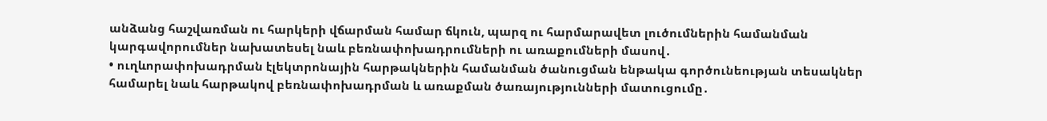անձանց հաշվառման ու հարկերի վճարման համար ճկուն, պարզ ու հարմարավետ լուծումներին համանման կարգավորումներ նախատեսել նաև բեռնափոխադրումների ու առաքումների մասով․
• ուղևորափոխադրման էլեկտրոնային հարթակներին համանման ծանուցման ենթակա գործունեության տեսակներ համարել նաև հարթակով բեռնափոխադրման և առաքման ծառայությունների մատուցումը․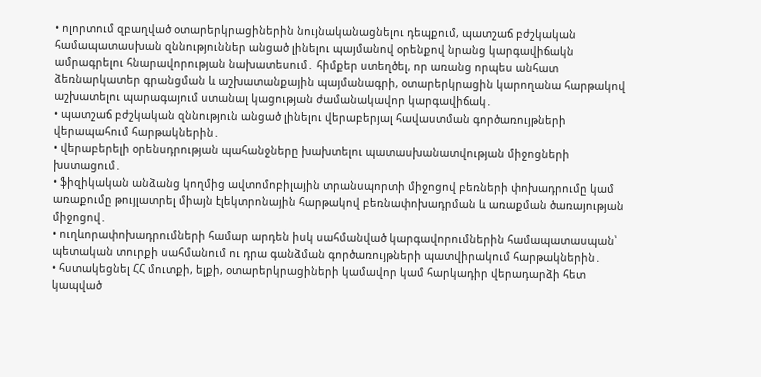• ոլորտում զբաղված օտարերկրացիներին նույնականացնելու դեպքում, պատշաճ բժշկական համապատասխան զննություններ անցած լինելու պայմանով օրենքով նրանց կարգավիճակն ամրագրելու հնարավորության նախատեսում․ հիմքեր ստեղծել, որ առանց որպես անհատ ձեռնարկատեր գրանցման և աշխատանքային պայմանագրի, օտարերկրացին կարողանա հարթակով աշխատելու պարագայում ստանալ կացության ժամանակավոր կարգավիճակ․
• պատշաճ բժշկական զննություն անցած լինելու վերաբերյալ հավաստման գործառույթների վերապահում հարթակներին․
• վերաբերելի օրենսդրության պահանջները խախտելու պատասխանատվության միջոցների խստացում․
• ֆիզիկական անձանց կողմից ավտոմոբիլային տրանսպորտի միջոցով բեռների փոխադրումը կամ առաքումը թույլատրել միայն էլեկտրոնային հարթակով բեռնափոխադրման և առաքման ծառայության միջոցով․
• ուղևորափոխադրումների համար արդեն իսկ սահմանված կարգավորումներին համապատասպան՝ պետական տուրքի սահմանում ու դրա գանձման գործառույթների պատվիրակում հարթակներին․
• հստակեցնել ՀՀ մուտքի, ելքի, օտարերկրացիների կամավոր կամ հարկադիր վերադարձի հետ կապված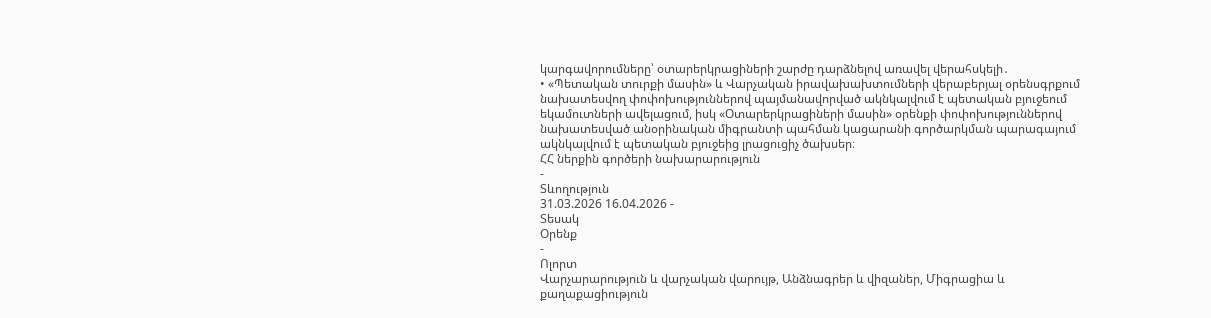կարգավորումները՝ օտարերկրացիների շարժը դարձնելով առավել վերահսկելի․
• «Պետական տուրքի մասին» և Վարչական իրավախախտումների վերաբերյալ օրենսգրքում նախատեսվող փոփոխություններով պայմանավորված ակնկալվում է պետական բյուջեում եկամուտների ավելացում, իսկ «Օտարերկրացիների մասին» օրենքի փոփոխություններով նախատեսված անօրինական միգրանտի պահման կացարանի գործարկման պարագայում ակնկալվում է պետական բյուջեից լրացուցիչ ծախսեր։
ՀՀ ներքին գործերի նախարարություն
-
Տևողություն
31.03.2026 16.04.2026 -
Տեսակ
Օրենք
-
Ոլորտ
Վարչարարություն և վարչական վարույթ, Անձնագրեր և վիզաներ, Միգրացիա և քաղաքացիություն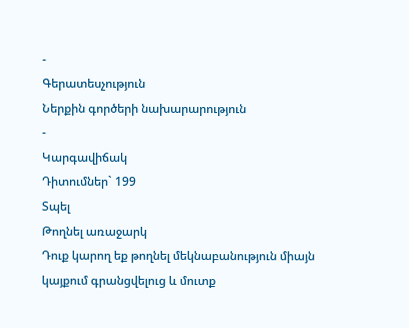-
Գերատեսչություն
Ներքին գործերի նախարարություն
-
Կարգավիճակ
Դիտումներ` 199
Տպել
Թողնել առաջարկ
Դուք կարող եք թողնել մեկնաբանություն միայն կայքում գրանցվելուց և մուտք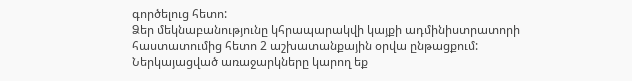գործելուց հետո:
Ձեր մեկնաբանությունը կհրապարակվի կայքի ադմինիստրատորի հաստատումից հետո 2 աշխատանքային օրվա ընթացքում:
Ներկայացված առաջարկները կարող եք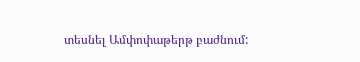տեսնել Ամփոփաթերթ բաժնում: